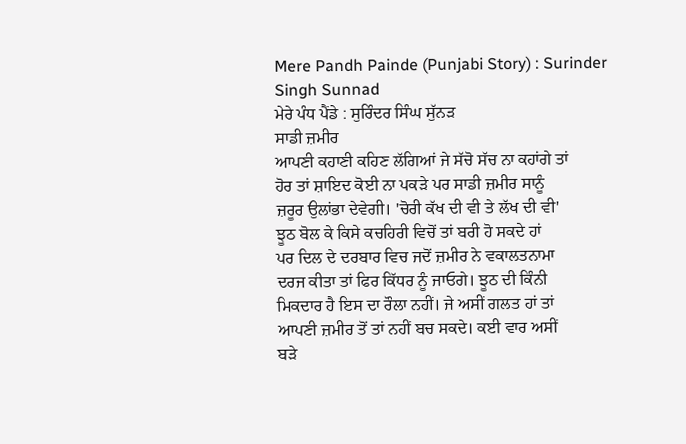Mere Pandh Painde (Punjabi Story) : Surinder Singh Sunnad
ਮੇਰੇ ਪੰਧ ਪੈਂਡੇ : ਸੁਰਿੰਦਰ ਸਿੰਘ ਸੁੱਨੜ
ਸਾਡੀ ਜ਼ਮੀਰ
ਆਪਣੀ ਕਹਾਣੀ ਕਹਿਣ ਲੱਗਿਆਂ ਜੇ ਸੱਚੋ ਸੱਚ ਨਾ ਕਹਾਂਗੇ ਤਾਂ
ਹੋਰ ਤਾਂ ਸ਼ਾਇਦ ਕੋਈ ਨਾ ਪਕੜੇ ਪਰ ਸਾਡੀ ਜ਼ਮੀਰ ਸਾਨੂੰ
ਜ਼ਰੂਰ ਉਲਾਂਭਾ ਦੇਵੇਗੀ। 'ਚੋਰੀ ਕੱਖ ਦੀ ਵੀ ਤੇ ਲੱਖ ਦੀ ਵੀ'
ਝੂਠ ਬੋਲ ਕੇ ਕਿਸੇ ਕਚਹਿਰੀ ਵਿਚੋਂ ਤਾਂ ਬਰੀ ਹੋ ਸਕਦੇ ਹਾਂ
ਪਰ ਦਿਲ ਦੇ ਦਰਬਾਰ ਵਿਚ ਜਦੋਂ ਜ਼ਮੀਰ ਨੇ ਵਕਾਲਤਨਾਮਾ
ਦਰਜ ਕੀਤਾ ਤਾਂ ਫਿਰ ਕਿੱਧਰ ਨੂੰ ਜਾਓਗੇ। ਝੂਠ ਦੀ ਕਿੰਨੀ
ਮਿਕਦਾਰ ਹੈ ਇਸ ਦਾ ਰੌਲਾ ਨਹੀਂ। ਜੇ ਅਸੀਂ ਗਲਤ ਹਾਂ ਤਾਂ
ਆਪਣੀ ਜ਼ਮੀਰ ਤੋਂ ਤਾਂ ਨਹੀਂ ਬਚ ਸਕਦੇ। ਕਈ ਵਾਰ ਅਸੀਂ
ਬੜੇ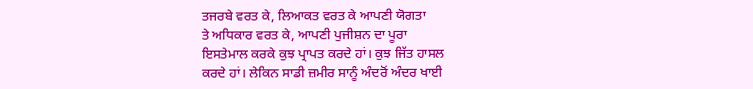ਤਜਰਬੇ ਵਰਤ ਕੇ, ਲਿਆਕਤ ਵਰਤ ਕੇ ਆਪਣੀ ਯੋਗਤਾ
ਤੇ ਅਧਿਕਾਰ ਵਰਤ ਕੇ, ਆਪਣੀ ਪੁਜੀਸ਼ਨ ਦਾ ਪੂਰਾ
ਇਸਤੇਮਾਲ ਕਰਕੇ ਕੁਝ ਪ੍ਰਾਪਤ ਕਰਦੇ ਹਾਂ। ਕੁਝ ਜਿੱਤ ਹਾਸਲ
ਕਰਦੇ ਹਾਂ। ਲੇਕਿਨ ਸਾਡੀ ਜ਼ਮੀਰ ਸਾਨੂੰ ਅੰਦਰੋਂ ਅੰਦਰ ਖਾਈ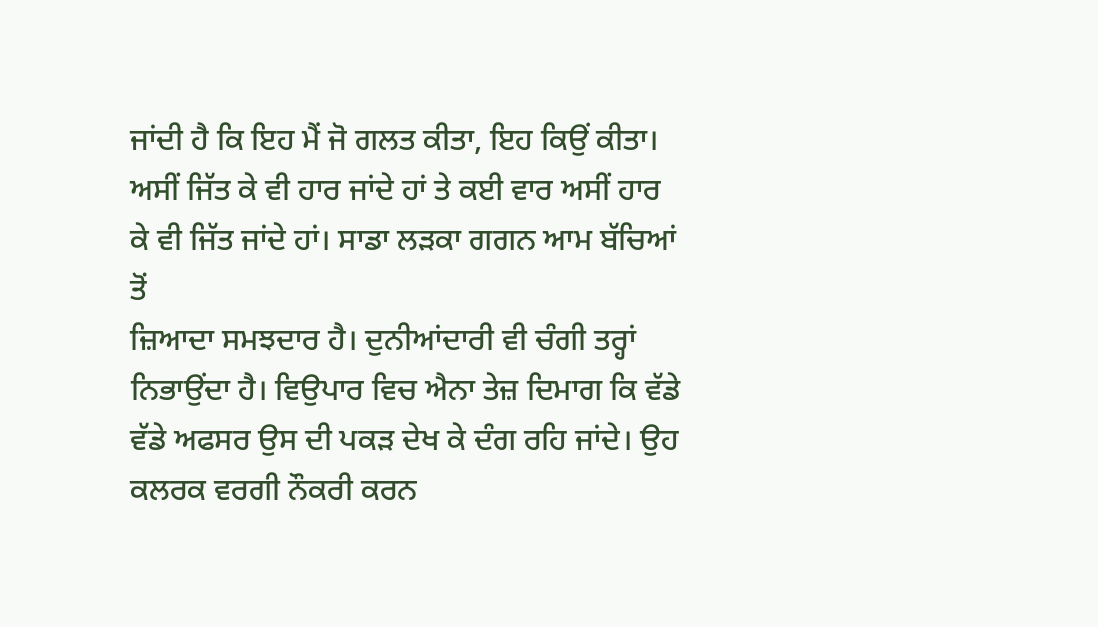ਜਾਂਦੀ ਹੈ ਕਿ ਇਹ ਮੈਂ ਜੋ ਗਲਤ ਕੀਤਾ, ਇਹ ਕਿਉਂ ਕੀਤਾ।
ਅਸੀਂ ਜਿੱਤ ਕੇ ਵੀ ਹਾਰ ਜਾਂਦੇ ਹਾਂ ਤੇ ਕਈ ਵਾਰ ਅਸੀਂ ਹਾਰ
ਕੇ ਵੀ ਜਿੱਤ ਜਾਂਦੇ ਹਾਂ। ਸਾਡਾ ਲੜਕਾ ਗਗਨ ਆਮ ਬੱਚਿਆਂ ਤੋਂ
ਜ਼ਿਆਦਾ ਸਮਝਦਾਰ ਹੈ। ਦੁਨੀਆਂਦਾਰੀ ਵੀ ਚੰਗੀ ਤਰ੍ਹਾਂ
ਨਿਭਾਉਂਦਾ ਹੈ। ਵਿਉਪਾਰ ਵਿਚ ਐਨਾ ਤੇਜ਼ ਦਿਮਾਗ ਕਿ ਵੱਡੇ
ਵੱਡੇ ਅਫਸਰ ਉਸ ਦੀ ਪਕੜ ਦੇਖ ਕੇ ਦੰਗ ਰਹਿ ਜਾਂਦੇ। ਉਹ
ਕਲਰਕ ਵਰਗੀ ਨੌਕਰੀ ਕਰਨ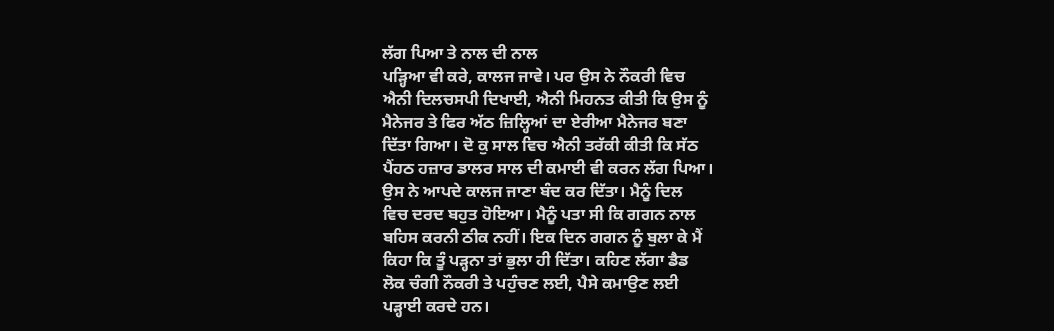ਲੱਗ ਪਿਆ ਤੇ ਨਾਲ ਦੀ ਨਾਲ
ਪੜ੍ਹਿਆ ਵੀ ਕਰੇ, ਕਾਲਜ ਜਾਵੇ। ਪਰ ਉਸ ਨੇ ਨੌਕਰੀ ਵਿਚ
ਐਨੀ ਦਿਲਚਸਪੀ ਦਿਖਾਈ, ਐਨੀ ਮਿਹਨਤ ਕੀਤੀ ਕਿ ਉਸ ਨੂੰ
ਮੈਨੇਜਰ ਤੇ ਫਿਰ ਅੱਠ ਜ਼ਿਲ੍ਹਿਆਂ ਦਾ ਏਰੀਆ ਮੈਨੇਜਰ ਬਣਾ
ਦਿੱਤਾ ਗਿਆ। ਦੋ ਕੁ ਸਾਲ ਵਿਚ ਐਨੀ ਤਰੱਕੀ ਕੀਤੀ ਕਿ ਸੱਠ
ਪੈਂਹਠ ਹਜ਼ਾਰ ਡਾਲਰ ਸਾਲ ਦੀ ਕਮਾਈ ਵੀ ਕਰਨ ਲੱਗ ਪਿਆ।
ਉਸ ਨੇ ਆਪਦੇ ਕਾਲਜ ਜਾਣਾ ਬੰਦ ਕਰ ਦਿੱਤਾ। ਮੈਨੂੰ ਦਿਲ
ਵਿਚ ਦਰਦ ਬਹੁਤ ਹੋਇਆ। ਮੈਨੂੰ ਪਤਾ ਸੀ ਕਿ ਗਗਨ ਨਾਲ
ਬਹਿਸ ਕਰਨੀ ਠੀਕ ਨਹੀਂ। ਇਕ ਦਿਨ ਗਗਨ ਨੂੰ ਬੁਲਾ ਕੇ ਮੈਂ
ਕਿਹਾ ਕਿ ਤੂੰ ਪੜ੍ਹਨਾ ਤਾਂ ਭੁਲਾ ਹੀ ਦਿੱਤਾ। ਕਹਿਣ ਲੱਗਾ ਡੈਡ
ਲੋਕ ਚੰਗੀ ਨੌਕਰੀ ਤੇ ਪਹੁੰਚਣ ਲਈ, ਪੈਸੇ ਕਮਾਉਣ ਲਈ
ਪੜ੍ਹਾਈ ਕਰਦੇ ਹਨ।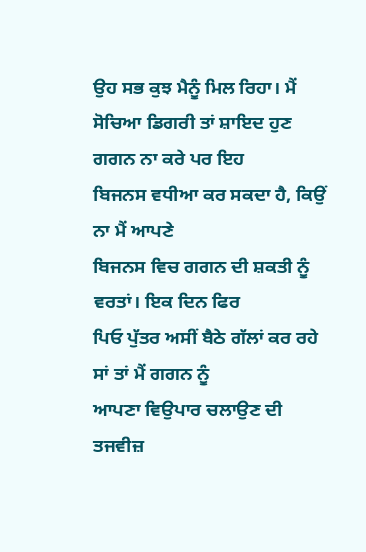ਉਹ ਸਭ ਕੁਝ ਮੈਨੂੰ ਮਿਲ ਰਿਹਾ। ਮੈਂ
ਸੋਚਿਆ ਡਿਗਰੀ ਤਾਂ ਸ਼ਾਇਦ ਹੁਣ ਗਗਨ ਨਾ ਕਰੇ ਪਰ ਇਹ
ਬਿਜਨਸ ਵਧੀਆ ਕਰ ਸਕਦਾ ਹੈ, ਕਿਉਂ ਨਾ ਮੈਂ ਆਪਣੇ
ਬਿਜਨਸ ਵਿਚ ਗਗਨ ਦੀ ਸ਼ਕਤੀ ਨੂੰ ਵਰਤਾਂ। ਇਕ ਦਿਨ ਫਿਰ
ਪਿਓ ਪੁੱਤਰ ਅਸੀਂ ਬੈਠੇ ਗੱਲਾਂ ਕਰ ਰਹੇ ਸਾਂ ਤਾਂ ਮੈਂ ਗਗਨ ਨੂੰ
ਆਪਣਾ ਵਿਉਪਾਰ ਚਲਾਉਣ ਦੀ ਤਜਵੀਜ਼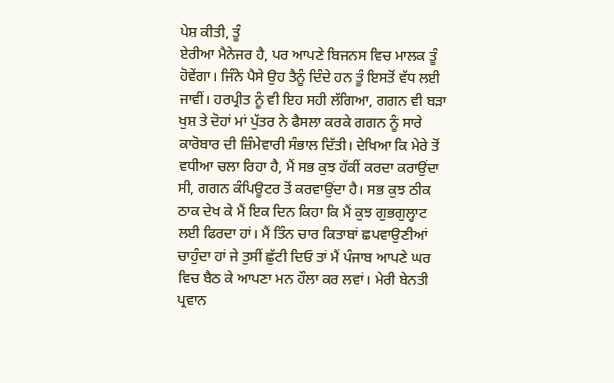ਪੇਸ਼ ਕੀਤੀ, ਤੂੰ
ਏਰੀਆ ਮੈਨੇਜਰ ਹੈ, ਪਰ ਆਪਣੇ ਬਿਜਨਸ ਵਿਚ ਮਾਲਕ ਤੂੰ
ਹੋਵੇਂਗਾ। ਜਿੰਨੇ ਪੈਸੇ ਉਹ ਤੈਨੂੰ ਦਿੰਦੇ ਹਨ ਤੂੰ ਇਸਤੋਂ ਵੱਧ ਲਈ
ਜਾਵੀਂ। ਹਰਪ੍ਰੀਤ ਨੂੰ ਵੀ ਇਹ ਸਹੀ ਲੱਗਿਆ, ਗਗਨ ਵੀ ਬੜਾ
ਖੁਸ਼ ਤੇ ਦੋਹਾਂ ਮਾਂ ਪੁੱਤਰ ਨੇ ਫੈਸਲਾ ਕਰਕੇ ਗਗਨ ਨੂੰ ਸਾਰੇ
ਕਾਰੋਬਾਰ ਦੀ ਜ਼ਿੰਮੇਵਾਰੀ ਸੰਭਾਲ ਦਿੱਤੀ। ਦੇਖਿਆ ਕਿ ਮੇਰੇ ਤੋਂ
ਵਧੀਆ ਚਲਾ ਰਿਹਾ ਹੈ, ਮੈਂ ਸਭ ਕੁਝ ਹੱਕੀਂ ਕਰਦਾ ਕਰਾਉਂਦਾ
ਸੀ, ਗਗਨ ਕੰਪਿਊਟਰ ਤੋਂ ਕਰਵਾਉਂਦਾ ਹੈ। ਸਭ ਕੁਝ ਠੀਕ
ਠਾਕ ਦੇਖ ਕੇ ਮੈਂ ਇਕ ਦਿਨ ਕਿਹਾ ਕਿ ਮੈਂ ਕੁਝ ਗੁਭਗੁਲ੍ਹਾਟ
ਲਈ ਫਿਰਦਾ ਹਾਂ। ਮੈਂ ਤਿੰਨ ਚਾਰ ਕਿਤਾਬਾਂ ਛਪਵਾਉਣੀਆਂ
ਚਾਹੁੰਦਾ ਹਾਂ ਜੇ ਤੁਸੀਂ ਛੁੱਟੀ ਦਿਓ ਤਾਂ ਮੈਂ ਪੰਜਾਬ ਆਪਣੇ ਘਰ
ਵਿਚ ਬੈਠ ਕੇ ਆਪਣਾ ਮਨ ਹੌਲਾ ਕਰ ਲਵਾਂ। ਮੇਰੀ ਬੇਨਤੀ
ਪ੍ਰਵਾਨ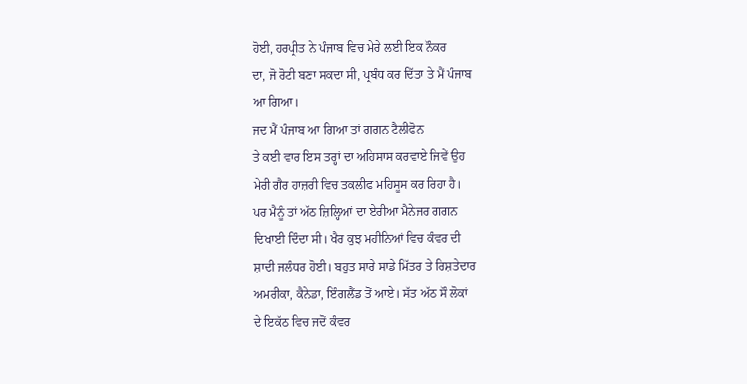ਹੋਈ, ਹਰਪ੍ਰੀਤ ਨੇ ਪੰਜਾਬ ਵਿਚ ਮੇਰੇ ਲਈ ਇਕ ਨੌਕਰ
ਦਾ, ਜੋ ਰੋਟੀ ਬਣਾ ਸਕਦਾ ਸੀ, ਪ੍ਰਬੰਧ ਕਰ ਦਿੱਤਾ ਤੇ ਮੈਂ ਪੰਜਾਬ
ਆ ਗਿਆ।
ਜਦ ਮੈਂ ਪੰਜਾਬ ਆ ਗਿਆ ਤਾਂ ਗਗਨ ਟੈਲੀਫੋਨ
ਤੇ ਕਈ ਵਾਰ ਇਸ ਤਰ੍ਹਾਂ ਦਾ ਅਹਿਸਾਸ ਕਰਵਾਏ ਜਿਵੇਂ ਉਹ
ਮੇਰੀ ਗੈਰ ਹਾਜ਼ਰੀ ਵਿਚ ਤਕਲੀਫ ਮਹਿਸੂਸ ਕਰ ਰਿਹਾ ਹੈ।
ਪਰ ਮੈਨੂੰ ਤਾਂ ਅੱਠ ਜ਼ਿਲ੍ਹਿਆਂ ਦਾ ਏਰੀਆ ਮੈਨੇਜਰ ਗਗਨ
ਦਿਖਾਈ ਦਿੰਦਾ ਸੀ। ਖੈਰ ਕੁਝ ਮਹੀਨਿਆਂ ਵਿਚ ਕੰਵਰ ਦੀ
ਸ਼ਾਦੀ ਜਲੰਧਰ ਹੋਈ। ਬਹੁਤ ਸਾਰੇ ਸਾਡੇ ਮਿੱਤਰ ਤੇ ਰਿਸ਼ਤੇਦਾਰ
ਅਮਰੀਕਾ, ਕੈਨੇਡਾ, ਇੰਗਲੈਂਡ ਤੋਂ ਆਏ। ਸੱਤ ਅੱਠ ਸੌ ਲੋਕਾਂ
ਦੇ ਇਕੱਠ ਵਿਚ ਜਦੋਂ ਕੰਵਰ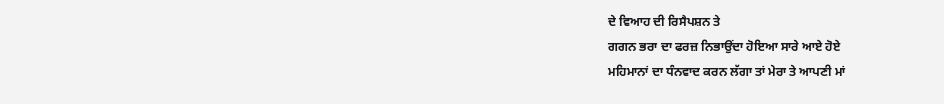ਦੇ ਵਿਆਹ ਦੀ ਰਿਸੈਪਸ਼ਨ ਤੇ
ਗਗਨ ਭਰਾ ਦਾ ਫਰਜ਼ ਨਿਭਾਉਂਦਾ ਹੋਇਆ ਸਾਰੇ ਆਏ ਹੋਏ
ਮਹਿਮਾਨਾਂ ਦਾ ਧੰਨਵਾਦ ਕਰਨ ਲੱਗਾ ਤਾਂ ਮੇਰਾ ਤੇ ਆਪਣੀ ਮਾਂ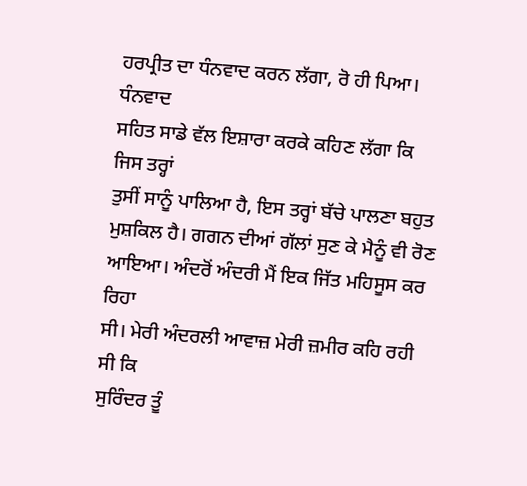ਹਰਪ੍ਰੀਤ ਦਾ ਧੰਨਵਾਦ ਕਰਨ ਲੱਗਾ, ਰੋ ਹੀ ਪਿਆ। ਧੰਨਵਾਦ
ਸਹਿਤ ਸਾਡੇ ਵੱਲ ਇਸ਼ਾਰਾ ਕਰਕੇ ਕਹਿਣ ਲੱਗਾ ਕਿ ਜਿਸ ਤਰ੍ਹਾਂ
ਤੁਸੀਂ ਸਾਨੂੰ ਪਾਲਿਆ ਹੈ, ਇਸ ਤਰ੍ਹਾਂ ਬੱਚੇ ਪਾਲਣਾ ਬਹੁਤ
ਮੁਸ਼ਕਿਲ ਹੈ। ਗਗਨ ਦੀਆਂ ਗੱਲਾਂ ਸੁਣ ਕੇ ਮੈਨੂੰ ਵੀ ਰੋਣ
ਆਇਆ। ਅੰਦਰੋਂ ਅੰਦਰੀ ਮੈਂ ਇਕ ਜਿੱਤ ਮਹਿਸੂਸ ਕਰ ਰਿਹਾ
ਸੀ। ਮੇਰੀ ਅੰਦਰਲੀ ਆਵਾਜ਼ ਮੇਰੀ ਜ਼ਮੀਰ ਕਹਿ ਰਹੀ ਸੀ ਕਿ
ਸੁਰਿੰਦਰ ਤੂੰ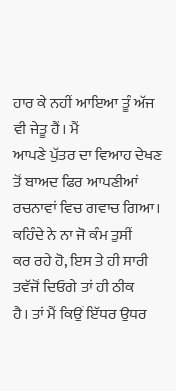ਹਾਰ ਕੇ ਨਹੀਂ ਆਇਆ ਤੂੰ ਅੱਜ ਵੀ ਜੇਤੂ ਹੈਂ। ਮੈਂ
ਆਪਣੇ ਪੁੱਤਰ ਦਾ ਵਿਆਹ ਦੇਖਣ ਤੋਂ ਬਾਅਦ ਫਿਰ ਆਪਣੀਆਂ
ਰਚਨਾਵਾਂ ਵਿਚ ਗਵਾਚ ਗਿਆ। ਕਹਿੰਦੇ ਨੇ ਨਾ ਜੋ ਕੰਮ ਤੁਸੀਂ
ਕਰ ਰਹੇ ਹੋ, ਇਸ ਤੇ ਹੀ ਸਾਰੀ ਤਵੱਜੋਂ ਦਿਓਗੇ ਤਾਂ ਹੀ ਠੀਕ
ਹੈ। ਤਾਂ ਮੈਂ ਕਿਉਂ ਇੱਧਰ ਉਧਰ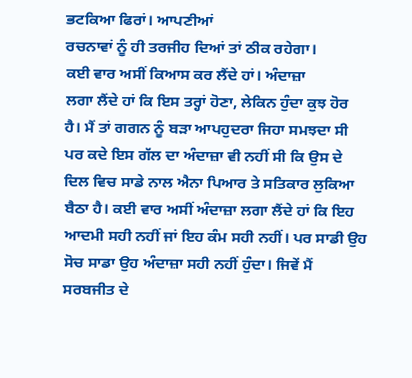ਭਟਕਿਆ ਫਿਰਾਂ। ਆਪਣੀਆਂ
ਰਚਨਾਵਾਂ ਨੂੰ ਹੀ ਤਰਜੀਹ ਦਿਆਂ ਤਾਂ ਠੀਕ ਰਹੇਗਾ।
ਕਈ ਵਾਰ ਅਸੀਂ ਕਿਆਸ ਕਰ ਲੈਂਦੇ ਹਾਂ। ਅੰਦਾਜ਼ਾ
ਲਗਾ ਲੈਂਦੇ ਹਾਂ ਕਿ ਇਸ ਤਰ੍ਹਾਂ ਹੋਣਾ, ਲੇਕਿਨ ਹੁੰਦਾ ਕੁਝ ਹੋਰ
ਹੈ। ਮੈਂ ਤਾਂ ਗਗਨ ਨੂੰ ਬੜਾ ਆਪਹੁਦਰਾ ਜਿਹਾ ਸਮਝਦਾ ਸੀ
ਪਰ ਕਦੇ ਇਸ ਗੱਲ ਦਾ ਅੰਦਾਜ਼ਾ ਵੀ ਨਹੀਂ ਸੀ ਕਿ ਉਸ ਦੇ
ਦਿਲ ਵਿਚ ਸਾਡੇ ਨਾਲ ਐਨਾ ਪਿਆਰ ਤੇ ਸਤਿਕਾਰ ਲੁਕਿਆ
ਬੈਠਾ ਹੈ। ਕਈ ਵਾਰ ਅਸੀਂ ਅੰਦਾਜ਼ਾ ਲਗਾ ਲੈਂਦੇ ਹਾਂ ਕਿ ਇਹ
ਆਦਮੀ ਸਹੀ ਨਹੀਂ ਜਾਂ ਇਹ ਕੰਮ ਸਹੀ ਨਹੀਂ। ਪਰ ਸਾਡੀ ਉਹ
ਸੋਚ ਸਾਡਾ ਉਹ ਅੰਦਾਜ਼ਾ ਸਹੀ ਨਹੀਂ ਹੁੰਦਾ। ਜਿਵੇਂ ਮੈਂ
ਸਰਬਜੀਤ ਦੇ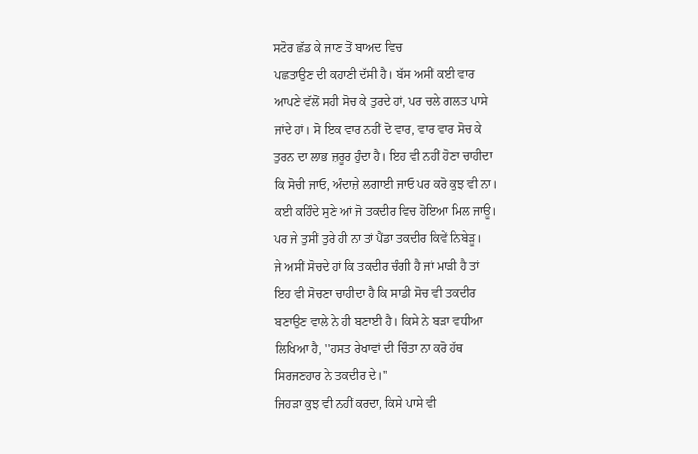ਸਟੋਰ ਛੱਡ ਕੇ ਜਾਣ ਤੋਂ ਬਾਅਦ ਵਿਚ
ਪਛਤਾਉਣ ਦੀ ਕਹਾਣੀ ਦੱਸੀ ਹੈ। ਬੱਸ ਅਸੀਂ ਕਈ ਵਾਰ
ਆਪਣੇ ਵੱਲੋਂ ਸਹੀ ਸੋਚ ਕੇ ਤੁਰਦੇ ਹਾਂ, ਪਰ ਚਲੇ ਗਲਤ ਪਾਸੇ
ਜਾਂਦੇ ਹਾਂ। ਸੋ ਇਕ ਵਾਰ ਨਹੀਂ ਦੋ ਵਾਰ, ਵਾਰ ਵਾਰ ਸੋਚ ਕੇ
ਤੁਰਨ ਦਾ ਲਾਭ ਜ਼ਰੂਰ ਹੁੰਦਾ ਹੈ। ਇਹ ਵੀ ਨਹੀਂ ਹੋਣਾ ਚਾਹੀਦਾ
ਕਿ ਸੋਚੀ ਜਾਓ, ਅੰਦਾਜ਼ੇ ਲਗਾਈ ਜਾਓ ਪਰ ਕਰੋ ਕੁਝ ਵੀ ਨਾ।
ਕਈ ਕਹਿੰਦੇ ਸੁਣੇ ਆਂ ਜੋ ਤਕਦੀਰ ਵਿਚ ਹੋਇਆ ਮਿਲ ਜਾਊ।
ਪਰ ਜੇ ਤੁਸੀਂ ਤੁਰੇ ਹੀ ਨਾ ਤਾਂ ਪੈਂਡਾ ਤਕਦੀਰ ਕਿਵੇਂ ਨਿਬੇੜੂ।
ਜੇ ਅਸੀਂ ਸੋਚਦੇ ਹਾਂ ਕਿ ਤਕਦੀਰ ਚੰਗੀ ਹੈ ਜਾਂ ਮਾੜੀ ਹੈ ਤਾਂ
ਇਹ ਵੀ ਸੋਚਣਾ ਚਾਹੀਦਾ ਹੈ ਕਿ ਸਾਡੀ ਸੋਚ ਵੀ ਤਕਦੀਰ
ਬਣਾਉਣ ਵਾਲੇ ਨੇ ਹੀ ਬਣਾਈ ਹੈ। ਕਿਸੇ ਨੇ ਬੜਾ ਵਧੀਆ
ਲਿਖਿਆ ਹੈ, ''ਹਸਤ ਰੇਖਾਵਾਂ ਦੀ ਚਿੰਤਾ ਨਾ ਕਰੋ ਹੱਥ
ਸਿਰਜਣਹਾਰ ਨੇ ਤਕਦੀਰ ਦੇ।''
ਜਿਹੜਾ ਕੁਝ ਵੀ ਨਹੀਂ ਕਰਦਾ, ਕਿਸੇ ਪਾਸੇ ਵੀ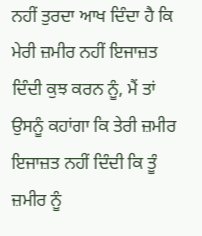ਨਹੀਂ ਤੁਰਦਾ ਆਖ ਦਿੰਦਾ ਹੈ ਕਿ ਮੇਰੀ ਜ਼ਮੀਰ ਨਹੀਂ ਇਜਾਜ਼ਤ
ਦਿੰਦੀ ਕੁਝ ਕਰਨ ਨੂੰ, ਮੈਂ ਤਾਂ ਉਸਨੂੰ ਕਹਾਂਗਾ ਕਿ ਤੇਰੀ ਜ਼ਮੀਰ
ਇਜਾਜ਼ਤ ਨਹੀਂ ਦਿੰਦੀ ਕਿ ਤੂੰ ਜ਼ਮੀਰ ਨੂੰ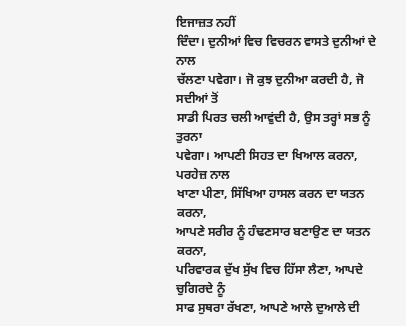ਇਜਾਜ਼ਤ ਨਹੀਂ
ਦਿੰਦਾ। ਦੁਨੀਆਂ ਵਿਚ ਵਿਚਰਨ ਵਾਸਤੇ ਦੁਨੀਆਂ ਦੇ ਨਾਲ
ਚੱਲਣਾ ਪਵੇਗਾ। ਜੋ ਕੁਝ ਦੁਨੀਆ ਕਰਦੀ ਹੈ, ਜੋ ਸਦੀਆਂ ਤੋਂ
ਸਾਡੀ ਪਿਰਤ ਚਲੀ ਆਵੁਂਦੀ ਹੈ, ਉਸ ਤਰ੍ਹਾਂ ਸਭ ਨੂੰ ਤੁਰਨਾ
ਪਵੇਗਾ। ਆਪਣੀ ਸਿਹਤ ਦਾ ਖਿਆਲ ਕਰਨਾ, ਪਰਹੇਜ਼ ਨਾਲ
ਖਾਣਾ ਪੀਣਾ, ਸਿੱਖਿਆ ਹਾਸਲ ਕਰਨ ਦਾ ਯਤਨ ਕਰਨਾ,
ਆਪਣੇ ਸਰੀਰ ਨੂੰ ਹੰਢਣਸਾਰ ਬਣਾਉਣ ਦਾ ਯਤਨ ਕਰਨਾ,
ਪਰਿਵਾਰਕ ਦੁੱਖ ਸੁੱਖ ਵਿਚ ਹਿੱਸਾ ਲੈਣਾ, ਆਪਦੇ ਚੁਗਿਰਦੇ ਨੂੰ
ਸਾਫ ਸੁਥਰਾ ਰੱਖਣਾ, ਆਪਣੇ ਆਲੇ ਦੁਆਲੇ ਦੀ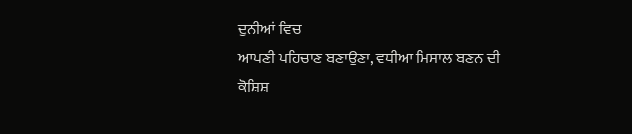ਦੁਨੀਆਂ ਵਿਚ
ਆਪਣੀ ਪਹਿਚਾਣ ਬਣਾਉਣਾ, ਵਧੀਆ ਮਿਸਾਲ ਬਣਨ ਦੀ
ਕੋਸ਼ਿਸ਼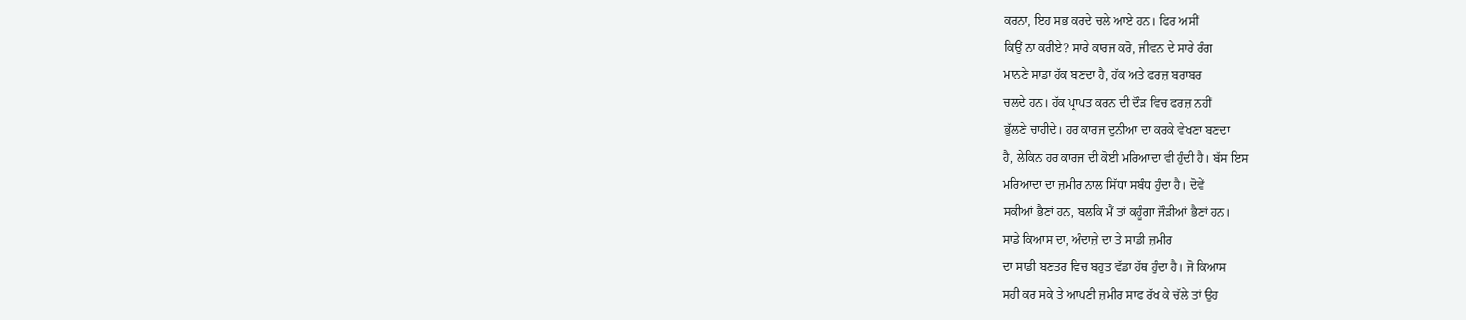ਕਰਨਾ, ਇਹ ਸਭ ਕਰਦੇ ਚਲੇ ਆਏ ਹਨ। ਫਿਰ ਅਸੀਂ
ਕਿਉਂ ਨਾ ਕਰੀਏ? ਸਾਰੇ ਕਾਰਜ ਕਰੋ, ਜੀਵਨ ਦੇ ਸਾਰੇ ਰੰਗ
ਮਾਨਣੇ ਸਾਡਾ ਹੱਕ ਬਣਦਾ ਹੈ, ਹੱਕ ਅਤੇ ਫਰਜ਼ ਬਰਾਬਰ
ਚਲਦੇ ਹਨ। ਹੱਕ ਪ੍ਰਾਪਤ ਕਰਨ ਦੀ ਦੌੜ ਵਿਚ ਫਰਜ਼ ਨਹੀਂ
ਭੁੱਲਣੇ ਚਾਹੀਦੇ। ਹਰ ਕਾਰਜ ਦੁਨੀਆ ਦਾ ਕਰਕੇ ਵੇਖਣਾ ਬਣਦਾ
ਹੈ, ਲੇਕਿਨ ਹਰ ਕਾਰਜ ਦੀ ਕੋਈ ਮਰਿਆਦਾ ਵੀ ਹੁੰਦੀ ਹੈ। ਬੱਸ ਇਸ
ਮਰਿਆਦਾ ਦਾ ਜ਼ਮੀਰ ਨਾਲ ਸਿੱਧਾ ਸਬੰਧ ਹੁੰਦਾ ਹੈ। ਦੋਵੇਂ
ਸਕੀਆਂ ਭੈਣਾਂ ਹਨ, ਬਲਕਿ ਮੈਂ ਤਾਂ ਕਹੂੰਗਾ ਜੌੜੀਆਂ ਭੈਣਾਂ ਹਨ।
ਸਾਡੇ ਕਿਆਸ ਦਾ, ਅੰਦਾਜ਼ੇ ਦਾ ਤੇ ਸਾਡੀ ਜ਼ਮੀਰ
ਦਾ ਸਾਡੀ ਬਣਤਰ ਵਿਚ ਬਹੁਤ ਵੱਡਾ ਹੱਥ ਹੁੰਦਾ ਹੈ। ਜੋ ਕਿਆਸ
ਸਹੀ ਕਰ ਸਕੇ ਤੇ ਆਪਣੀ ਜ਼ਮੀਰ ਸਾਫ ਰੱਖ ਕੇ ਚੱਲੇ ਤਾਂ ਉਹ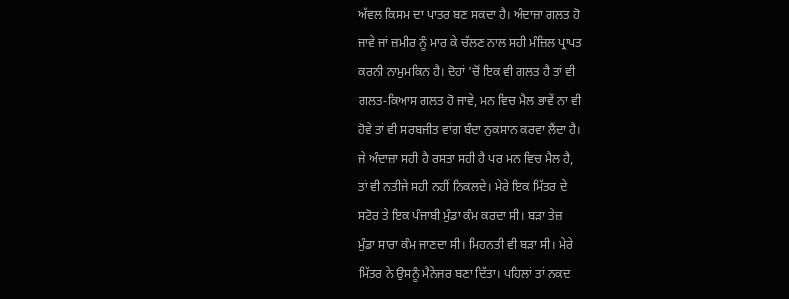ਅੱਵਲ ਕਿਸਮ ਦਾ ਪਾਤਰ ਬਣ ਸਕਦਾ ਹੈ। ਅੰਦਾਜ਼ਾ ਗਲਤ ਹੋ
ਜਾਵੇ ਜਾਂ ਜ਼ਮੀਰ ਨੂੰ ਮਾਰ ਕੇ ਚੱਲਣ ਨਾਲ ਸਹੀ ਮੰਜ਼ਿਲ ਪ੍ਰਾਪਤ
ਕਰਨੀ ਨਾਮੁਮਕਿਨ ਹੈ। ਦੋਹਾਂ 'ਚੋਂ ਇਕ ਵੀ ਗਲਤ ਹੈ ਤਾਂ ਵੀ
ਗਲਤ-ਕਿਆਸ ਗਲਤ ਹੋ ਜਾਵੇ, ਮਨ ਵਿਚ ਮੈਲ ਭਾਵੇਂ ਨਾ ਵੀ
ਹੋਵੇ ਤਾਂ ਵੀ ਸਰਬਜੀਤ ਵਾਂਗ ਬੰਦਾ ਨੁਕਸਾਨ ਕਰਵਾ ਲੈਂਦਾ ਹੈ।
ਜੇ ਅੰਦਾਜ਼ਾ ਸਹੀ ਹੈ ਰਸਤਾ ਸਹੀ ਹੈ ਪਰ ਮਨ ਵਿਚ ਮੈਲ ਹੈ,
ਤਾਂ ਵੀ ਨਤੀਜੇ ਸਹੀ ਨਹੀਂ ਨਿਕਲਦੇ। ਮੇਰੇ ਇਕ ਮਿੱਤਰ ਦੇ
ਸਟੋਰ ਤੇ ਇਕ ਪੰਜਾਬੀ ਮੁੰਡਾ ਕੰਮ ਕਰਦਾ ਸੀ। ਬੜਾ ਤੇਜ਼
ਮੁੰਡਾ ਸਾਰਾ ਕੰਮ ਜਾਣਦਾ ਸੀ। ਮਿਹਨਤੀ ਵੀ ਬੜਾ ਸੀ। ਮੇਰੇ
ਮਿੱਤਰ ਨੇ ਉਸਨੂੰ ਮੈਨੇਜਰ ਬਣਾ ਦਿੱਤਾ। ਪਹਿਲਾਂ ਤਾਂ ਨਕਦ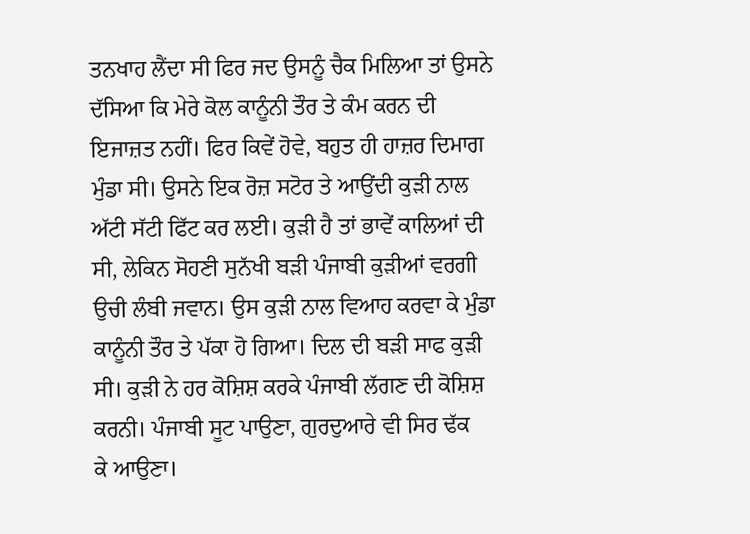ਤਨਖਾਹ ਲੈਂਦਾ ਸੀ ਫਿਰ ਜਦ ਉਸਨੂੰ ਚੈਕ ਮਿਲਿਆ ਤਾਂ ਉਸਨੇ
ਦੱਸਿਆ ਕਿ ਮੇਰੇ ਕੋਲ ਕਾਨੂੰਨੀ ਤੌਰ ਤੇ ਕੰਮ ਕਰਨ ਦੀ
ਇਜਾਜ਼ਤ ਨਹੀਂ। ਫਿਰ ਕਿਵੇਂ ਹੋਵੇ, ਬਹੁਤ ਹੀ ਹਾਜ਼ਰ ਦਿਮਾਗ
ਮੁੰਡਾ ਸੀ। ਉਸਨੇ ਇਕ ਰੋਜ਼ ਸਟੋਰ ਤੇ ਆਉਂਦੀ ਕੁੜੀ ਨਾਲ
ਅੱਟੀ ਸੱਟੀ ਫਿੱਟ ਕਰ ਲਈ। ਕੁੜੀ ਹੈ ਤਾਂ ਭਾਵੇਂ ਕਾਲਿਆਂ ਦੀ
ਸੀ, ਲੇਕਿਨ ਸੋਹਣੀ ਸੁਨੱਖੀ ਬੜੀ ਪੰਜਾਬੀ ਕੁੜੀਆਂ ਵਰਗੀ
ਉਚੀ ਲੰਬੀ ਜਵਾਨ। ਉਸ ਕੁੜੀ ਨਾਲ ਵਿਆਹ ਕਰਵਾ ਕੇ ਮੁੰਡਾ
ਕਾਨੂੰਨੀ ਤੌਰ ਤੇ ਪੱਕਾ ਹੋ ਗਿਆ। ਦਿਲ ਦੀ ਬੜੀ ਸਾਫ ਕੁੜੀ
ਸੀ। ਕੁੜੀ ਨੇ ਹਰ ਕੋਸ਼ਿਸ਼ ਕਰਕੇ ਪੰਜਾਬੀ ਲੱਗਣ ਦੀ ਕੋਸ਼ਿਸ਼
ਕਰਨੀ। ਪੰਜਾਬੀ ਸੂਟ ਪਾਉਣਾ, ਗੁਰਦੁਆਰੇ ਵੀ ਸਿਰ ਢੱਕ
ਕੇ ਆਉਣਾ।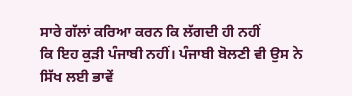ਸਾਰੇ ਗੱਲਾਂ ਕਰਿਆ ਕਰਨ ਕਿ ਲੱਗਦੀ ਹੀ ਨਹੀਂ
ਕਿ ਇਹ ਕੁੜੀ ਪੰਜਾਬੀ ਨਹੀਂ। ਪੰਜਾਬੀ ਬੋਲਣੀ ਵੀ ਉਸ ਨੇ
ਸਿੱਖ ਲਈ ਭਾਵੇਂ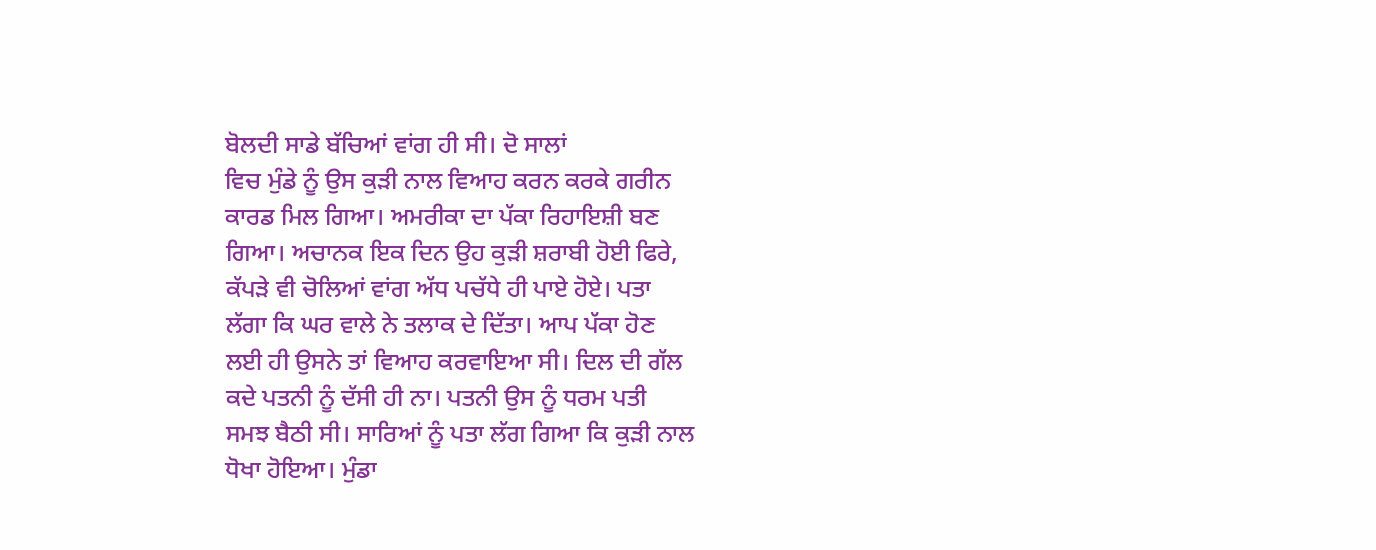ਬੋਲਦੀ ਸਾਡੇ ਬੱਚਿਆਂ ਵਾਂਗ ਹੀ ਸੀ। ਦੋ ਸਾਲਾਂ
ਵਿਚ ਮੁੰਡੇ ਨੂੰ ਉਸ ਕੁੜੀ ਨਾਲ ਵਿਆਹ ਕਰਨ ਕਰਕੇ ਗਰੀਨ
ਕਾਰਡ ਮਿਲ ਗਿਆ। ਅਮਰੀਕਾ ਦਾ ਪੱਕਾ ਰਿਹਾਇਸ਼ੀ ਬਣ
ਗਿਆ। ਅਚਾਨਕ ਇਕ ਦਿਨ ਉਹ ਕੁੜੀ ਸ਼ਰਾਬੀ ਹੋਈ ਫਿਰੇ,
ਕੱਪੜੇ ਵੀ ਚੋਲਿਆਂ ਵਾਂਗ ਅੱਧ ਪਚੱਧੇ ਹੀ ਪਾਏ ਹੋਏ। ਪਤਾ
ਲੱਗਾ ਕਿ ਘਰ ਵਾਲੇ ਨੇ ਤਲਾਕ ਦੇ ਦਿੱਤਾ। ਆਪ ਪੱਕਾ ਹੋਣ
ਲਈ ਹੀ ਉਸਨੇ ਤਾਂ ਵਿਆਹ ਕਰਵਾਇਆ ਸੀ। ਦਿਲ ਦੀ ਗੱਲ
ਕਦੇ ਪਤਨੀ ਨੂੰ ਦੱਸੀ ਹੀ ਨਾ। ਪਤਨੀ ਉਸ ਨੂੰ ਧਰਮ ਪਤੀ
ਸਮਝ ਬੈਠੀ ਸੀ। ਸਾਰਿਆਂ ਨੂੰ ਪਤਾ ਲੱਗ ਗਿਆ ਕਿ ਕੁੜੀ ਨਾਲ
ਧੋਖਾ ਹੋਇਆ। ਮੁੰਡਾ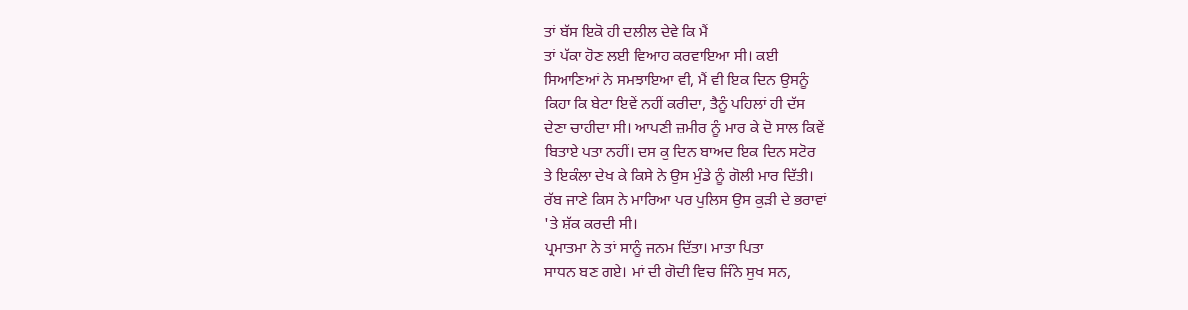ਤਾਂ ਬੱਸ ਇਕੋ ਹੀ ਦਲੀਲ ਦੇਵੇ ਕਿ ਮੈਂ
ਤਾਂ ਪੱਕਾ ਹੋਣ ਲਈ ਵਿਆਹ ਕਰਵਾਇਆ ਸੀ। ਕਈ
ਸਿਆਣਿਆਂ ਨੇ ਸਮਝਾਇਆ ਵੀ, ਮੈਂ ਵੀ ਇਕ ਦਿਨ ਉਸਨੂੰ
ਕਿਹਾ ਕਿ ਬੇਟਾ ਇਵੇਂ ਨਹੀਂ ਕਰੀਦਾ, ਤੈਨੂੰ ਪਹਿਲਾਂ ਹੀ ਦੱਸ
ਦੇਣਾ ਚਾਹੀਦਾ ਸੀ। ਆਪਣੀ ਜ਼ਮੀਰ ਨੂੰ ਮਾਰ ਕੇ ਦੋ ਸਾਲ ਕਿਵੇਂ
ਬਿਤਾਏ ਪਤਾ ਨਹੀਂ। ਦਸ ਕੁ ਦਿਨ ਬਾਅਦ ਇਕ ਦਿਨ ਸਟੋਰ
ਤੇ ਇਕੰਲਾ ਦੇਖ ਕੇ ਕਿਸੇ ਨੇ ਉਸ ਮੁੰਡੇ ਨੂੰ ਗੋਲੀ ਮਾਰ ਦਿੱਤੀ।
ਰੱਬ ਜਾਣੇ ਕਿਸ ਨੇ ਮਾਰਿਆ ਪਰ ਪੁਲਿਸ ਉਸ ਕੁੜੀ ਦੇ ਭਰਾਵਾਂ
'ਤੇ ਸ਼ੱਕ ਕਰਦੀ ਸੀ।
ਪ੍ਰਮਾਤਮਾ ਨੇ ਤਾਂ ਸਾਨੂੰ ਜਨਮ ਦਿੱਤਾ। ਮਾਤਾ ਪਿਤਾ
ਸਾਧਨ ਬਣ ਗਏ। ਮਾਂ ਦੀ ਗੋਦੀ ਵਿਚ ਜਿੰਨੇ ਸੁਖ ਸਨ,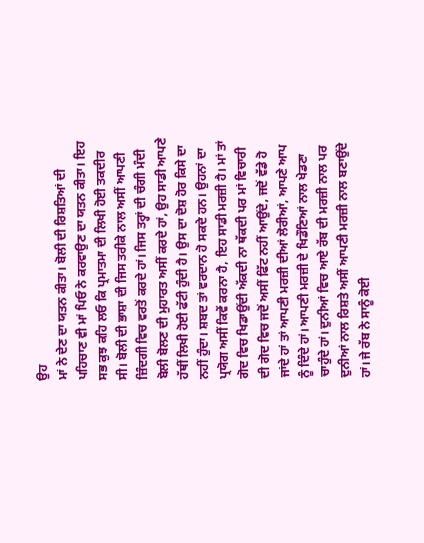ਉਹ
ਮਾਂ ਨੇ ਦੇਣ ਦਾ ਯਤਨ ਕੀਤਾ। ਬੋਲੀ ਦੀ ਰਿਸ਼ਤਿਆਂ ਦੀ
ਪਹਿਚਾਣ ਵੀ ਮਾਂ ਪਿਓ ਨੇ ਕਰਵਾਉਣ ਦਾ ਯਤਨ ਕੀਤਾ। ਇਹ
ਸਭ ਕੁਝ ਕਹਿ ਲਓ ਕਿ ਪ੍ਰਮਾਤਮਾ ਦੀ ਲਿਖੀ ਹੋਈ ਤਕਦੀਰ
ਸੀ। ਬੋਲੀ ਦੀ ਭਾਸ਼ਾ ਦੀ ਜਿਸ ਤਰੀਕੇ ਨਾਲ ਅਸੀਂ ਆਪਣੀ
ਜ਼ਿੰਦਗੀ ਵਿਚ ਵਰਤੋਂ ਕਰਦੇ ਹਾਂ। ਜਿਸ ਤਰ੍ਹਾਂ ਦੀ ਚੰਗੀ ਮੰਦੀ
ਬੋਲੀ ਬੋਲਣ ਦੀ ਮੁਹਾਰਤ ਅਸੀਂ ਕਰਦੇ ਹਾਂ, ਉਹ ਸਾਡੀ ਆਪਣੇ
ਹੱਥੀਂ ਲਿਖੀ ਹੋਈ ਫੱਟੀ ਹੁੰਦੀ ਹੈ। ਉਸ ਦਾ ਦੋਸ਼ ਹੋਰ ਕਿਸੇ ਦਾ
ਨਹੀਂ ਹੁੰਦਾ। ਸ਼ਬਦ ਤਾਂ ਵਰਦਾਨ ਹੋ ਸਕਦੇ ਹਨ। ਉਹਨਾਂ ਦਾ
ਪ੍ਰਯੋਗ ਅਸੀਂ ਕਿਵੇਂ ਕਰਨਾ ਹੈ, ਇਹ ਸਾਡੀ ਮਰਜ਼ੀ ਹੈ। ਮਾਂ ਤਾਂ
ਗੋਦ ਵਿਚ ਖਿਡਾਉਂਦੀ ਅੱਕਦੀ ਨਾ ਥੱਕਦੀ ਪਰ ਮਾਂ ਵਿਚਾਰੀ
ਦੀ ਗੋਦ ਵਿਚ ਜਦੋਂ ਅਸੀਂ ਫਿੱਟ ਨਹੀਂ ਆਉਂਦੇ, ਜਦੋਂ ਵੱਡੇ ਹੋ
ਜਾਂਦੇ ਹਾਂ ਤਾਂ ਆਪਣੀ ਮਰਜ਼ੀ ਦੀਆਂ ਲੋਰੀਆਂ, ਆਪਣੇ ਆਪ
ਨੂੰ ਦਿੰਦੇ ਹਾਂ। ਆਪਣੀ ਮਰਜ਼ੀ ਦੇ ਖਿਡੌਣਿਆਂ ਨਾਲ ਖੇਡਣਾ
ਚਾਹੁੰਦੇ ਹਾਂ। ਦੁਨੀਆਂ ਵਿਚ ਆਏ ਰੱਬ ਦੀ ਮਰਜ਼ੀ ਨਾਲ ਪਰ
ਦੁਨੀਆਂ ਨਾਲ ਰਿਸ਼ਤੇ ਅਸੀਂ ਆਪਣੀ ਮਰਜ਼ੀ ਨਾਲ ਬਣਾਉਂਦੇ
ਹਾਂ। ਜੇ ਰੱਬ ਨੇ ਸਾਨੂੰ ਕੋਈ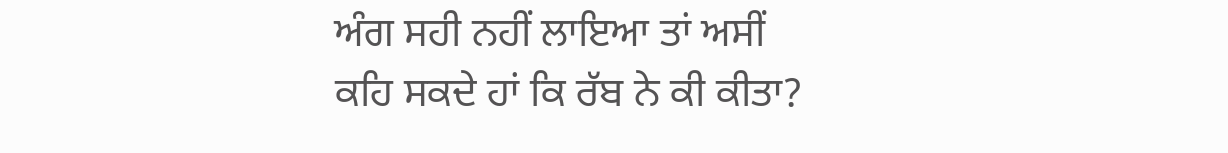ਅੰਗ ਸਹੀ ਨਹੀਂ ਲਾਇਆ ਤਾਂ ਅਸੀਂ
ਕਹਿ ਸਕਦੇ ਹਾਂ ਕਿ ਰੱਬ ਨੇ ਕੀ ਕੀਤਾ?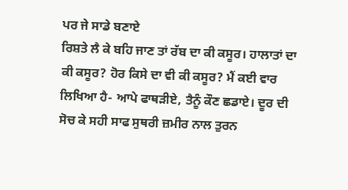ਪਰ ਜੇ ਸਾਡੇ ਬਣਾਏ
ਰਿਸ਼ਤੇ ਲੈ ਕੇ ਬਹਿ ਜਾਣ ਤਾਂ ਰੱਬ ਦਾ ਕੀ ਕਸੂਰ। ਹਾਲਾਤਾਂ ਦਾ
ਕੀ ਕਸੂਰ? ਹੋਰ ਕਿਸੇ ਦਾ ਵੀ ਕੀ ਕਸੂਰ? ਮੈਂ ਕਈ ਵਾਰ
ਲਿਖਿਆ ਹੈ- ਆਪੇ ਫਾਥੜੀਏ, ਤੈਨੂੰ ਕੌਣ ਛਡਾਏ। ਦੂਰ ਦੀ
ਸੋਚ ਕੇ ਸਹੀ ਸਾਫ ਸੁਥਰੀ ਜ਼ਮੀਰ ਨਾਲ ਤੁਰਨ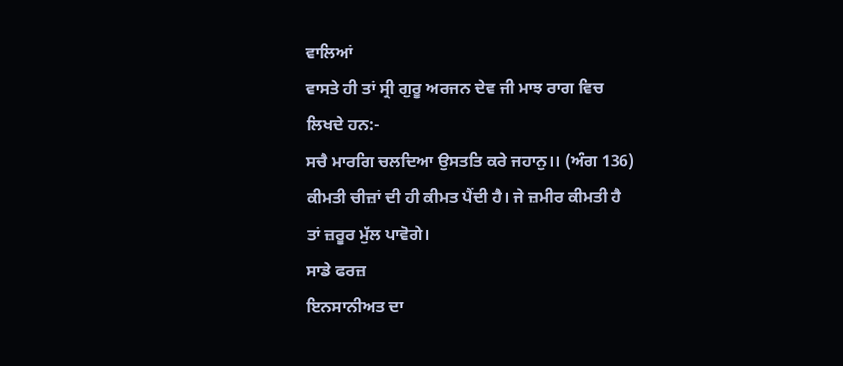ਵਾਲਿਆਂ
ਵਾਸਤੇ ਹੀ ਤਾਂ ਸ੍ਰੀ ਗੁਰੂ ਅਰਜਨ ਦੇਵ ਜੀ ਮਾਝ ਰਾਗ ਵਿਚ
ਲਿਖਦੇ ਹਨ:-
ਸਚੈ ਮਾਰਗਿ ਚਲਦਿਆ ਉਸਤਤਿ ਕਰੇ ਜਹਾਨੁ।। (ਅੰਗ 136)
ਕੀਮਤੀ ਚੀਜ਼ਾਂ ਦੀ ਹੀ ਕੀਮਤ ਪੈਂਦੀ ਹੈ। ਜੇ ਜ਼ਮੀਰ ਕੀਮਤੀ ਹੈ
ਤਾਂ ਜ਼ਰੂਰ ਮੁੱਲ ਪਾਵੋਗੇ।
ਸਾਡੇ ਫਰਜ਼
ਇਨਸਾਨੀਅਤ ਦਾ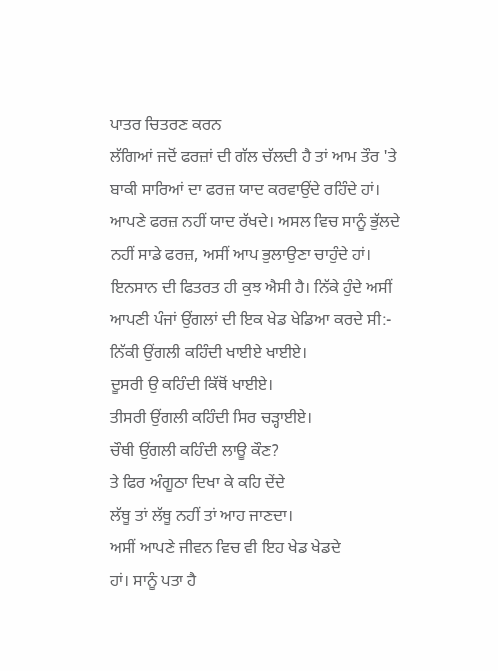ਪਾਤਰ ਚਿਤਰਣ ਕਰਨ
ਲੱਗਿਆਂ ਜਦੋਂ ਫਰਜ਼ਾਂ ਦੀ ਗੱਲ ਚੱਲਦੀ ਹੈ ਤਾਂ ਆਮ ਤੌਰ 'ਤੇ
ਬਾਕੀ ਸਾਰਿਆਂ ਦਾ ਫਰਜ਼ ਯਾਦ ਕਰਵਾਉਂਦੇ ਰਹਿੰਦੇ ਹਾਂ।
ਆਪਣੇ ਫਰਜ਼ ਨਹੀਂ ਯਾਦ ਰੱਖਦੇ। ਅਸਲ ਵਿਚ ਸਾਨੂੰ ਭੁੱਲਦੇ
ਨਹੀਂ ਸਾਡੇ ਫਰਜ਼, ਅਸੀਂ ਆਪ ਭੁਲਾਉਣਾ ਚਾਹੁੰਦੇ ਹਾਂ।
ਇਨਸਾਨ ਦੀ ਫਿਤਰਤ ਹੀ ਕੁਝ ਐਸੀ ਹੈ। ਨਿੱਕੇ ਹੁੰਦੇ ਅਸੀਂ
ਆਪਣੀ ਪੰਜਾਂ ਉਂਗਲਾਂ ਦੀ ਇਕ ਖੇਡ ਖੇਡਿਆ ਕਰਦੇ ਸੀ:-
ਨਿੱਕੀ ਉਂਗਲੀ ਕਹਿੰਦੀ ਖਾਈਏ ਖਾਈਏ।
ਦੂਸਰੀ ਉ ਕਹਿੰਦੀ ਕਿੱਥੋਂ ਖਾਈਏ।
ਤੀਸਰੀ ਉਂਗਲੀ ਕਹਿੰਦੀ ਸਿਰ ਚੜ੍ਹਾਈਏ।
ਚੌਥੀ ਉਂਗਲੀ ਕਹਿੰਦੀ ਲਾਊ ਕੌਣ?
ਤੇ ਫਿਰ ਅੰਗੂਠਾ ਦਿਖਾ ਕੇ ਕਹਿ ਦੇਂਦੇ
ਲੱਥੂ ਤਾਂ ਲੱਥੂ ਨਹੀਂ ਤਾਂ ਆਹ ਜਾਣਦਾ।
ਅਸੀਂ ਆਪਣੇ ਜੀਵਨ ਵਿਚ ਵੀ ਇਹ ਖੇਡ ਖੇਡਦੇ
ਹਾਂ। ਸਾਨੂੰ ਪਤਾ ਹੈ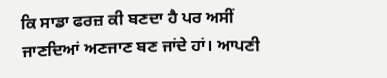ਕਿ ਸਾਡਾ ਫਰਜ਼ ਕੀ ਬਣਦਾ ਹੈ ਪਰ ਅਸੀਂ
ਜਾਣਦਿਆਂ ਅਣਜਾਣ ਬਣ ਜਾਂਦੇ ਹਾਂ। ਆਪਣੀ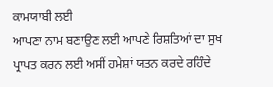ਕਾਮਯਾਬੀ ਲਈ
ਆਪਣਾ ਨਾਮ ਬਣਾਉਣ ਲਈ ਆਪਣੇ ਰਿਸ਼ਤਿਆਂ ਦਾ ਸੁਖ
ਪ੍ਰਾਪਤ ਕਰਨ ਲਈ ਅਸੀਂ ਹਮੇਸ਼ਾਂ ਯਤਨ ਕਰਦੇ ਰਹਿੰਦੇ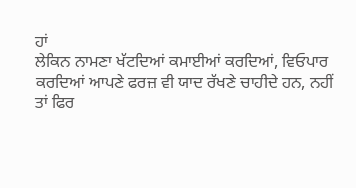ਹਾਂ
ਲੇਕਿਨ ਨਾਮਣਾ ਖੱਟਦਿਆਂ ਕਮਾਈਆਂ ਕਰਦਿਆਂ, ਵਿਓਪਾਰ
ਕਰਦਿਆਂ ਆਪਣੇ ਫਰਜ਼ ਵੀ ਯਾਦ ਰੱਖਣੇ ਚਾਹੀਦੇ ਹਨ, ਨਹੀਂ
ਤਾਂ ਫਿਰ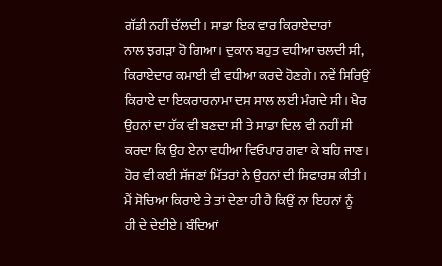ਗੱਡੀ ਨਹੀਂ ਚੱਲਦੀ। ਸਾਡਾ ਇਕ ਵਾਰ ਕਿਰਾਏਦਾਰਾਂ
ਨਾਲ ਝਗੜਾ ਹੋ ਗਿਆ। ਦੁਕਾਨ ਬਹੁਤ ਵਧੀਆ ਚਲਦੀ ਸੀ,
ਕਿਰਾਏਦਾਰ ਕਮਾਈ ਵੀ ਵਧੀਆ ਕਰਦੇ ਹੋਣਗੇ। ਨਵੇਂ ਸਿਰਿਉਂ
ਕਿਰਾਏ ਦਾ ਇਕਰਾਰਨਾਮਾ ਦਸ ਸਾਲ ਲਈ ਮੰਗਦੇ ਸੀ। ਖੈਰ
ਉਹਨਾਂ ਦਾ ਹੱਕ ਵੀ ਬਣਦਾ ਸੀ ਤੇ ਸਾਡਾ ਦਿਲ ਵੀ ਨਹੀਂ ਸੀ
ਕਰਦਾ ਕਿ ਉਹ ਏਨਾ ਵਧੀਆ ਵਿਓਪਾਰ ਗਵਾ ਕੇ ਬਹਿ ਜਾਣ।
ਹੋਰ ਵੀ ਕਈ ਸੱਜਣਾਂ ਮਿੱਤਰਾਂ ਨੇ ਉਹਨਾਂ ਦੀ ਸਿਫਾਰਸ਼ ਕੀਤੀ।
ਮੈਂ ਸੋਚਿਆ ਕਿਰਾਏ ਤੇ ਤਾਂ ਦੇਣਾ ਹੀ ਹੈ ਕਿਉਂ ਨਾ ਇਹਨਾਂ ਨੂੰ
ਹੀ ਦੇ ਦੇਈਏ। ਬੰਦਿਆਂ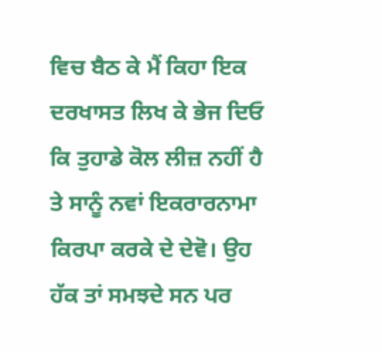ਵਿਚ ਬੈਠ ਕੇ ਮੈਂ ਕਿਹਾ ਇਕ
ਦਰਖਾਸਤ ਲਿਖ ਕੇ ਭੇਜ ਦਿਓ ਕਿ ਤੁਹਾਡੇ ਕੋਲ ਲੀਜ਼ ਨਹੀਂ ਹੈ
ਤੇ ਸਾਨੂੰ ਨਵਾਂ ਇਕਰਾਰਨਾਮਾ ਕਿਰਪਾ ਕਰਕੇ ਦੇ ਦੇਵੋ। ਉਹ
ਹੱਕ ਤਾਂ ਸਮਝਦੇ ਸਨ ਪਰ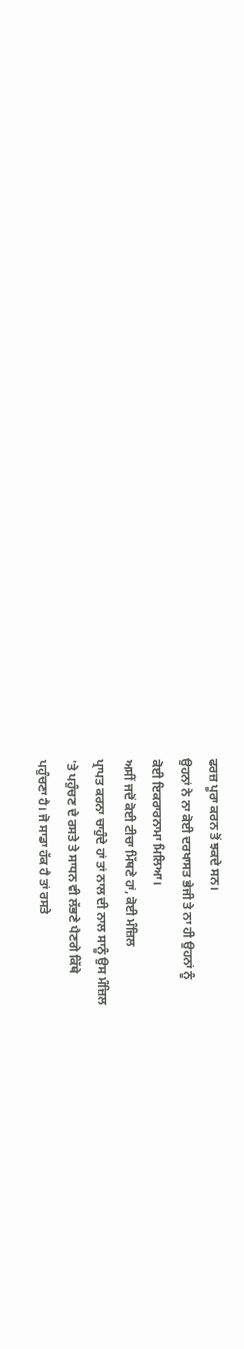ਫਰਜ਼ ਪੂਰਾ ਕਰਨ ਤੋਂ ਝਕਦੇ ਸਨ।
ਉਹਨਾਂ ਨੇ ਨਾ ਕੋਈ ਦਰਖਾਸਤ ਭੇਜੀ ਤੇ ਨਾ ਹੀ ਉਹਨਾਂ ਨੂੰ
ਕੋਈ ਇਕਰਾਰਨਾਮਾ ਮਿਲਿਆ।
ਅਸੀਂ ਜਦੋਂ ਕੋਈ ਟੀਚਾ ਮਿੱਥਣੇ ਹਾਂ, ਕੋਈ ਮੰਜ਼ਿਲ
ਪ੍ਰਾਪਤ ਕਰਨਾ ਚਾਹੁੰਦੇ ਹਾਂ ਤਾਂ ਨਾਲ ਦੀ ਨਾਲ ਸਾਨੂੰ ਉਸ ਮੰਜ਼ਿਲ
'ਤੇ ਪਹੁੰਚਣ ਦੇ ਰਸਤੇ ਤੇ ਸਾਧਨ ਵੀ ਲੱਭਣੇ ਪੈਣਗੇ ਕਿੱਥੇ
ਪਹੁੰਚਣਾ ਹੈ। ਜੋ ਸਾਡਾ ਹੱਕ ਹੈ ਤਾਂ ਰਸਤੇ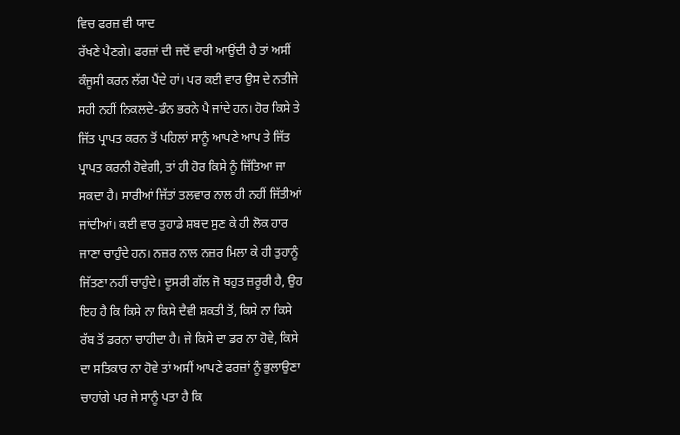ਵਿਚ ਫਰਜ਼ ਵੀ ਯਾਦ
ਰੱਖਣੇ ਪੈਣਗੇ। ਫਰਜ਼ਾਂ ਦੀ ਜਦੋਂ ਵਾਰੀ ਆਉਂਦੀ ਹੈ ਤਾਂ ਅਸੀਂ
ਕੰਜੂਸੀ ਕਰਨ ਲੱਗ ਪੈਂਦੇ ਹਾਂ। ਪਰ ਕਈ ਵਾਰ ਉਸ ਦੇ ਨਤੀਜੇ
ਸਹੀ ਨਹੀਂ ਨਿਕਲਦੇ-ਡੰਨ ਭਰਨੇ ਪੈ ਜਾਂਦੇ ਹਨ। ਹੋਰ ਕਿਸੇ ਤੇ
ਜਿੱਤ ਪ੍ਰਾਪਤ ਕਰਨ ਤੋਂ ਪਹਿਲਾਂ ਸਾਨੂੰ ਆਪਣੇ ਆਪ ਤੇ ਜਿੱਤ
ਪ੍ਰਾਪਤ ਕਰਨੀ ਹੋਵੇਗੀ, ਤਾਂ ਹੀ ਹੋਰ ਕਿਸੇ ਨੂੰ ਜਿੱਤਿਆ ਜਾ
ਸਕਦਾ ਹੈ। ਸਾਰੀਆਂ ਜਿੱਤਾਂ ਤਲਵਾਰ ਨਾਲ ਹੀ ਨਹੀਂ ਜਿੱਤੀਆਂ
ਜਾਂਦੀਆਂ। ਕਈ ਵਾਰ ਤੁਹਾਡੇ ਸ਼ਬਦ ਸੁਣ ਕੇ ਹੀ ਲੋਕ ਹਾਰ
ਜਾਣਾ ਚਾਹੁੰਦੇ ਹਨ। ਨਜ਼ਰ ਨਾਲ ਨਜ਼ਰ ਮਿਲਾ ਕੇ ਹੀ ਤੁਹਾਨੂੰ
ਜਿੱਤਣਾ ਨਹੀਂ ਚਾਹੁੰਦੇ। ਦੂਸਰੀ ਗੱਲ ਜੋ ਬਹੁਤ ਜ਼ਰੂਰੀ ਹੈ, ਉਹ
ਇਹ ਹੈ ਕਿ ਕਿਸੇ ਨਾ ਕਿਸੇ ਦੈਵੀ ਸ਼ਕਤੀ ਤੋਂ, ਕਿਸੇ ਨਾ ਕਿਸੇ
ਰੱਬ ਤੋਂ ਡਰਨਾ ਚਾਹੀਦਾ ਹੈ। ਜੇ ਕਿਸੇ ਦਾ ਡਰ ਨਾ ਹੋਵੇ, ਕਿਸੇ
ਦਾ ਸਤਿਕਾਰ ਨਾ ਹੋਵੇ ਤਾਂ ਅਸੀਂ ਆਪਣੇ ਫਰਜ਼ਾਂ ਨੂੰ ਭੁਲਾਉਣਾ
ਚਾਹਾਂਗੇ ਪਰ ਜੇ ਸਾਨੂੰ ਪਤਾ ਹੈ ਕਿ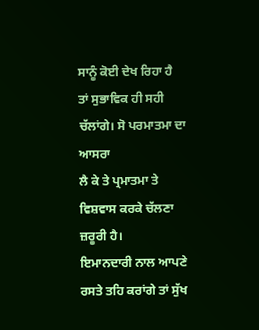ਸਾਨੂੰ ਕੋਈ ਦੇਖ ਰਿਹਾ ਹੈ
ਤਾਂ ਸੁਭਾਵਿਕ ਹੀ ਸਹੀ ਚੱਲਾਂਗੇ। ਸੋ ਪਰਮਾਤਮਾ ਦਾ ਆਸਰਾ
ਲੈ ਕੇ ਤੇ ਪ੍ਰਮਾਤਮਾ ਤੇ ਵਿਸ਼ਵਾਸ ਕਰਕੇ ਚੱਲਣਾ ਜ਼ਰੂਰੀ ਹੈ।
ਇਮਾਨਦਾਰੀ ਨਾਲ ਆਪਣੇ ਰਸਤੇ ਤਹਿ ਕਰਾਂਗੇ ਤਾਂ ਸੁੱਖ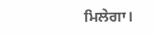ਮਿਲੇਗਾ।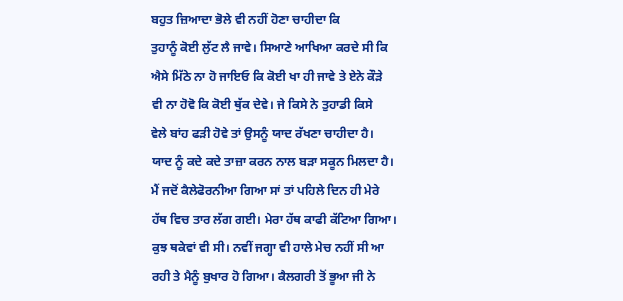ਬਹੁਤ ਜ਼ਿਆਦਾ ਭੋਲੇ ਵੀ ਨਹੀਂ ਹੋਣਾ ਚਾਹੀਦਾ ਕਿ
ਤੁਹਾਨੂੰ ਕੋਈ ਲੁੱਟ ਲੈ ਜਾਵੇ। ਸਿਆਣੇ ਆਖਿਆ ਕਰਦੇ ਸੀ ਕਿ
ਐਸੇ ਮਿੱਠੇ ਨਾ ਹੋ ਜਾਇਓ ਕਿ ਕੋਈ ਖਾ ਹੀ ਜਾਵੇ ਤੇ ਏਨੇ ਕੌੜੇ
ਵੀ ਨਾ ਹੋਵੋ ਕਿ ਕੋਈ ਥੁੱਕ ਦੇਵੇ। ਜੇ ਕਿਸੇ ਨੇ ਤੁਹਾਡੀ ਕਿਸੇ
ਵੇਲੇ ਬਾਂਹ ਫੜੀ ਹੋਵੇ ਤਾਂ ਉਸਨੂੰ ਯਾਦ ਰੱਖਣਾ ਚਾਹੀਦਾ ਹੈ।
ਯਾਦ ਨੂੰ ਕਦੇ ਕਦੇ ਤਾਜ਼ਾ ਕਰਨ ਨਾਲ ਬੜਾ ਸਕੂਨ ਮਿਲਦਾ ਹੈ।
ਮੈਂ ਜਦੋਂ ਕੈਲੇਫੋਰਨੀਆ ਗਿਆ ਸਾਂ ਤਾਂ ਪਹਿਲੇ ਦਿਨ ਹੀ ਮੇਰੇ
ਹੱਥ ਵਿਚ ਤਾਰ ਲੱਗ ਗਈ। ਮੇਰਾ ਹੱਥ ਕਾਫੀ ਕੱਟਿਆ ਗਿਆ।
ਕੁਝ ਥਕੇਵਾਂ ਵੀ ਸੀ। ਨਵੀਂ ਜਗ੍ਹਾ ਵੀ ਹਾਲੇ ਮੇਚ ਨਹੀਂ ਸੀ ਆ
ਰਹੀ ਤੇ ਮੈਨੂੰ ਬੁਖਾਰ ਹੋ ਗਿਆ। ਕੈਲਗਰੀ ਤੋਂ ਭੂਆ ਜੀ ਨੇ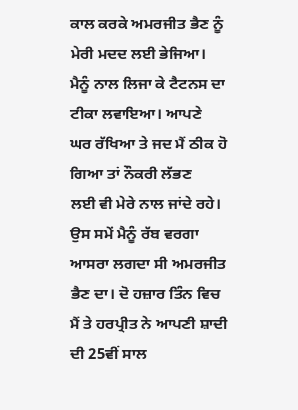ਕਾਲ ਕਰਕੇ ਅਮਰਜੀਤ ਭੈਣ ਨੂੰ ਮੇਰੀ ਮਦਦ ਲਈ ਭੇਜਿਆ।
ਮੈਨੂੰ ਨਾਲ ਲਿਜਾ ਕੇ ਟੈਟਨਸ ਦਾ ਟੀਕਾ ਲਵਾਇਆ। ਆਪਣੇ
ਘਰ ਰੱਖਿਆ ਤੇ ਜਦ ਮੈਂ ਠੀਕ ਹੋ ਗਿਆ ਤਾਂ ਨੌਕਰੀ ਲੱਭਣ
ਲਈ ਵੀ ਮੇਰੇ ਨਾਲ ਜਾਂਦੇ ਰਹੇ। ਉਸ ਸਮੇਂ ਮੈਨੂੰ ਰੱਬ ਵਰਗਾ
ਆਸਰਾ ਲਗਦਾ ਸੀ ਅਮਰਜੀਤ ਭੈਣ ਦਾ। ਦੋ ਹਜ਼ਾਰ ਤਿੰਨ ਵਿਚ
ਮੈਂ ਤੇ ਹਰਪ੍ਰੀਤ ਨੇ ਆਪਣੀ ਸ਼ਾਦੀ ਦੀ 25ਵੀਂ ਸਾਲ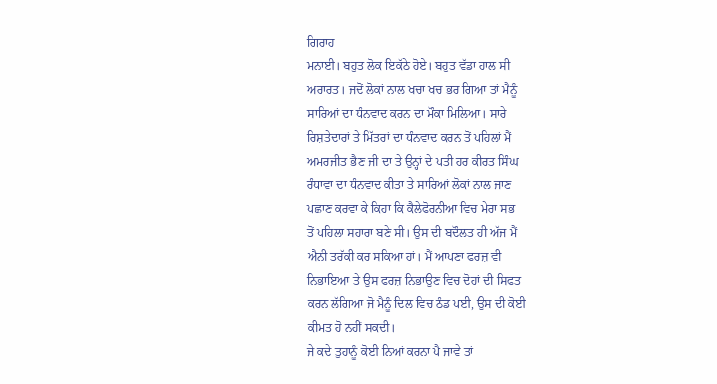ਗਿਰਾਹ
ਮਨਾਈ। ਬਹੁਤ ਲੋਕ ਇਕੱਠੇ ਹੋਏ। ਬਹੁਤ ਵੱਡਾ ਹਾਲ ਸੀ
ਅਰਾਰਤ। ਜਦੋਂ ਲੋਕਾਂ ਨਾਲ ਖਚਾ ਖਚ ਭਰ ਗਿਆ ਤਾਂ ਮੈਨੂੰ
ਸਾਰਿਆਂ ਦਾ ਧੰਨਵਾਦ ਕਰਨ ਦਾ ਮੌਕਾ ਮਿਲਿਆ। ਸਾਰੇ
ਰਿਸ਼ਤੇਦਾਰਾਂ ਤੇ ਮਿੱਤਰਾਂ ਦਾ ਧੰਨਵਾਦ ਕਰਨ ਤੋਂ ਪਹਿਲਾਂ ਮੈਂ
ਅਮਰਜੀਤ ਭੈਣ ਜੀ ਦਾ ਤੇ ਉਨ੍ਹਾਂ ਦੇ ਪਤੀ ਹਰ ਕੀਰਤ ਸਿੰਘ
ਰੰਧਾਵਾ ਦਾ ਧੰਨਵਾਦ ਕੀਤਾ ਤੇ ਸਾਰਿਆਂ ਲੋਕਾਂ ਨਾਲ ਜਾਣ
ਪਛਾਣ ਕਰਵਾ ਕੇ ਕਿਹਾ ਕਿ ਕੈਲੇਫੋਰਨੀਆ ਵਿਚ ਮੇਰਾ ਸਭ
ਤੋਂ ਪਹਿਲਾ ਸਹਾਰਾ ਬਣੇ ਸੀ। ਉਸ ਦੀ ਬਦੌਲਤ ਹੀ ਅੱਜ ਮੈਂ
ਐਨੀ ਤਰੱਕੀ ਕਰ ਸਕਿਆ ਹਾਂ। ਮੈਂ ਆਪਣਾ ਫਰਜ਼ ਵੀ
ਨਿਭਾਇਆ ਤੇ ਉਸ ਫਰਜ਼ ਨਿਭਾਉਣ ਵਿਚ ਦੋਹਾਂ ਦੀ ਸਿਫਤ
ਕਰਨ ਲੱਗਿਆ ਜੋ ਮੈਨੂੰ ਦਿਲ ਵਿਚ ਠੰਡ ਪਈ, ਉਸ ਦੀ ਕੋਈ
ਕੀਮਤ ਹੋ ਨਹੀਂ ਸਕਦੀ।
ਜੇ ਕਦੇ ਤੁਹਾਨੂੰ ਕੋਈ ਨਿਆਂ ਕਰਨਾ ਪੈ ਜਾਵੇ ਤਾਂ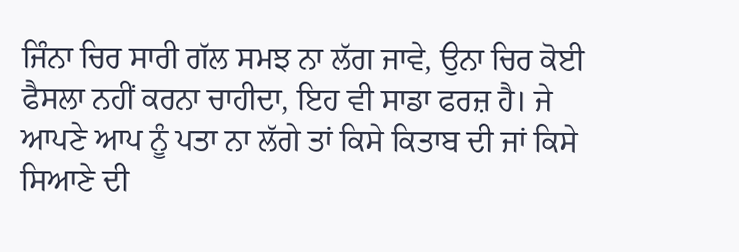ਜਿੰਨਾ ਚਿਰ ਸਾਰੀ ਗੱਲ ਸਮਝ ਨਾ ਲੱਗ ਜਾਵੇ, ਉਨਾ ਚਿਰ ਕੋਈ
ਫੈਸਲਾ ਨਹੀਂ ਕਰਨਾ ਚਾਹੀਦਾ, ਇਹ ਵੀ ਸਾਡਾ ਫਰਜ਼ ਹੈ। ਜੇ
ਆਪਣੇ ਆਪ ਨੂੰ ਪਤਾ ਨਾ ਲੱਗੇ ਤਾਂ ਕਿਸੇ ਕਿਤਾਬ ਦੀ ਜਾਂ ਕਿਸੇ
ਸਿਆਣੇ ਦੀ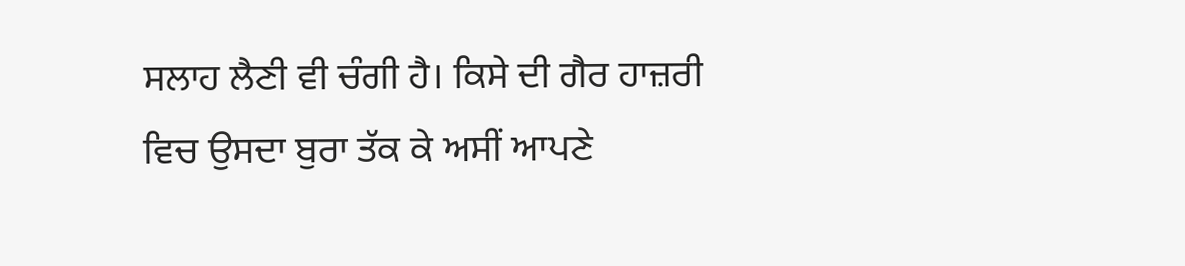ਸਲਾਹ ਲੈਣੀ ਵੀ ਚੰਗੀ ਹੈ। ਕਿਸੇ ਦੀ ਗੈਰ ਹਾਜ਼ਰੀ
ਵਿਚ ਉਸਦਾ ਬੁਰਾ ਤੱਕ ਕੇ ਅਸੀਂ ਆਪਣੇ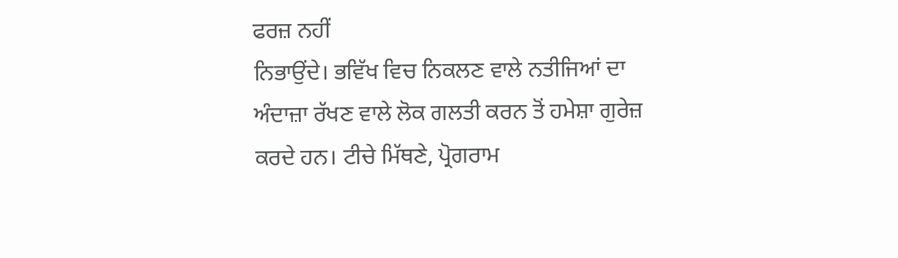ਫਰਜ਼ ਨਹੀਂ
ਨਿਭਾਉਂਦੇ। ਭਵਿੱਖ ਵਿਚ ਨਿਕਲਣ ਵਾਲੇ ਨਤੀਜਿਆਂ ਦਾ
ਅੰਦਾਜ਼ਾ ਰੱਖਣ ਵਾਲੇ ਲੋਕ ਗਲਤੀ ਕਰਨ ਤੋਂ ਹਮੇਸ਼ਾ ਗੁਰੇਜ਼
ਕਰਦੇ ਹਨ। ਟੀਚੇ ਮਿੱਥਣੇ, ਪ੍ਰੋਗਰਾਮ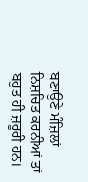ਬਣਾਉਣੇ ਮੰਜ਼ਿਲਾਂ
ਨਿਸ਼ਚਿਤ ਕਰਨੀਆਂ ਤਾਂ ਬਹੁਤ ਹੀ ਜ਼ਰੂਰੀ ਹਨ।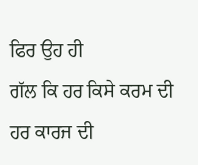ਫਿਰ ਉਹ ਹੀ
ਗੱਲ ਕਿ ਹਰ ਕਿਸੇ ਕਰਮ ਦੀ ਹਰ ਕਾਰਜ ਦੀ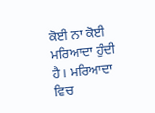ਕੋਈ ਨਾ ਕੋਈ
ਮਰਿਆਦਾ ਹੁੰਦੀ ਹੈ। ਮਰਿਆਦਾ ਵਿਚ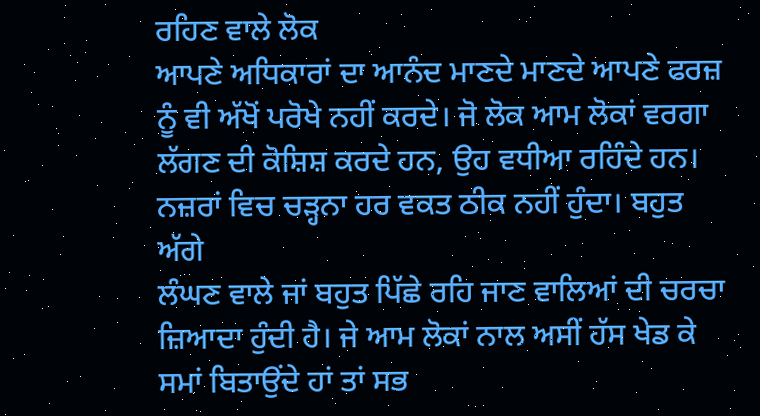ਰਹਿਣ ਵਾਲੇ ਲੋਕ
ਆਪਣੇ ਅਧਿਕਾਰਾਂ ਦਾ ਆਨੰਦ ਮਾਣਦੇ ਮਾਣਦੇ ਆਪਣੇ ਫਰਜ਼
ਨੂੰ ਵੀ ਅੱਖੋਂ ਪਰੋਖੇ ਨਹੀਂ ਕਰਦੇ। ਜੋ ਲੋਕ ਆਮ ਲੋਕਾਂ ਵਰਗਾ
ਲੱਗਣ ਦੀ ਕੋਸ਼ਿਸ਼ ਕਰਦੇ ਹਨ, ਉਹ ਵਧੀਆ ਰਹਿੰਦੇ ਹਨ।
ਨਜ਼ਰਾਂ ਵਿਚ ਚੜ੍ਹਨਾ ਹਰ ਵਕਤ ਠੀਕ ਨਹੀਂ ਹੁੰਦਾ। ਬਹੁਤ ਅੱਗੇ
ਲੰਘਣ ਵਾਲੇ ਜਾਂ ਬਹੁਤ ਪਿੱਛੇ ਰਹਿ ਜਾਣ ਵਾਲਿਆਂ ਦੀ ਚਰਚਾ
ਜ਼ਿਆਦਾ ਹੁੰਦੀ ਹੈ। ਜੇ ਆਮ ਲੋਕਾਂ ਨਾਲ ਅਸੀਂ ਹੱਸ ਖੇਡ ਕੇ
ਸਮਾਂ ਬਿਤਾਉਂਦੇ ਹਾਂ ਤਾਂ ਸਭ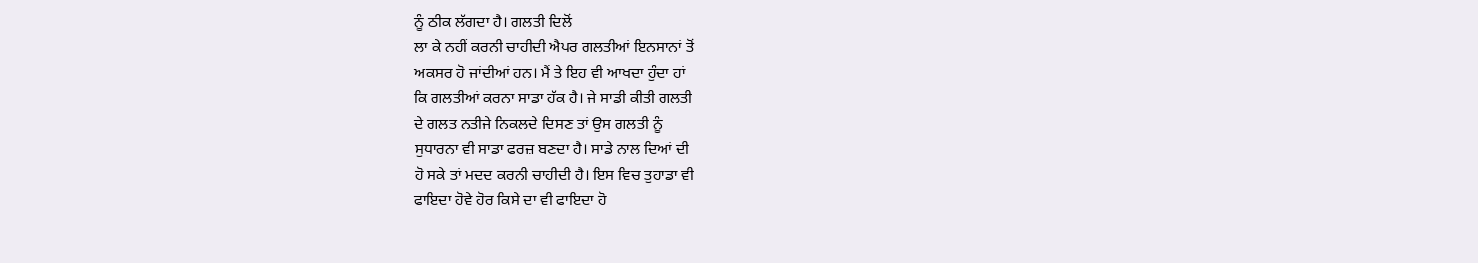ਨੂੰ ਠੀਕ ਲੱਗਦਾ ਹੈ। ਗਲਤੀ ਦਿਲੋਂ
ਲਾ ਕੇ ਨਹੀਂ ਕਰਨੀ ਚਾਹੀਦੀ ਐਪਰ ਗਲਤੀਆਂ ਇਨਸਾਨਾਂ ਤੋਂ
ਅਕਸਰ ਹੋ ਜਾਂਦੀਆਂ ਹਨ। ਮੈਂ ਤੇ ਇਹ ਵੀ ਆਖਦਾ ਹੁੰਦਾ ਹਾਂ
ਕਿ ਗਲਤੀਆਂ ਕਰਨਾ ਸਾਡਾ ਹੱਕ ਹੈ। ਜੇ ਸਾਡੀ ਕੀਤੀ ਗਲਤੀ
ਦੇ ਗਲਤ ਨਤੀਜੇ ਨਿਕਲਦੇ ਦਿਸਣ ਤਾਂ ਉਸ ਗਲਤੀ ਨੂੰ
ਸੁਧਾਰਨਾ ਵੀ ਸਾਡਾ ਫਰਜ਼ ਬਣਦਾ ਹੈ। ਸਾਡੇ ਨਾਲ ਦਿਆਂ ਦੀ
ਹੋ ਸਕੇ ਤਾਂ ਮਦਦ ਕਰਨੀ ਚਾਹੀਦੀ ਹੈ। ਇਸ ਵਿਚ ਤੁਹਾਡਾ ਵੀ
ਫਾਇਦਾ ਹੋਵੇ ਹੋਰ ਕਿਸੇ ਦਾ ਵੀ ਫਾਇਦਾ ਹੋ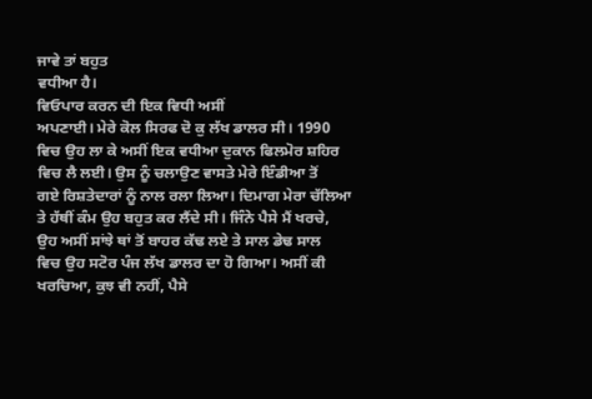ਜਾਵੇ ਤਾਂ ਬਹੁਤ
ਵਧੀਆ ਹੈ।
ਵਿਓਪਾਰ ਕਰਨ ਦੀ ਇਕ ਵਿਧੀ ਅਸੀਂ
ਅਪਣਾਈ। ਮੇਰੇ ਕੋਲ ਸਿਰਫ ਦੋ ਕੁ ਲੱਖ ਡਾਲਰ ਸੀ। 1990
ਵਿਚ ਉਹ ਲਾ ਕੇ ਅਸੀਂ ਇਕ ਵਧੀਆ ਦੁਕਾਨ ਫਿਲਮੋਰ ਸ਼ਹਿਰ
ਵਿਚ ਲੈ ਲਈ। ਉਸ ਨੂੰ ਚਲਾਉਣ ਵਾਸਤੇ ਮੇਰੇ ਇੰਡੀਆ ਤੋਂ
ਗਏ ਰਿਸ਼ਤੇਦਾਰਾਂ ਨੂੰ ਨਾਲ ਰਲਾ ਲਿਆ। ਦਿਮਾਗ ਮੇਰਾ ਚੱਲਿਆ
ਤੇ ਹੱਥੀਂ ਕੰਮ ਉਹ ਬਹੁਤ ਕਰ ਲੈਂਦੇ ਸੀ। ਜਿੰਨੇ ਪੈਸੇ ਮੈਂ ਖਰਚੇ,
ਉਹ ਅਸੀਂ ਸਾਂਝੇ ਥਾਂ ਤੋਂ ਬਾਹਰ ਕੱਢ ਲਏ ਤੇ ਸਾਲ ਡੇਢ ਸਾਲ
ਵਿਚ ਉਹ ਸਟੋਰ ਪੰਜ ਲੱਖ ਡਾਲਰ ਦਾ ਹੋ ਗਿਆ। ਅਸੀਂ ਕੀ
ਖਰਚਿਆ, ਕੁਝ ਵੀ ਨਹੀਂ, ਪੈਸੇ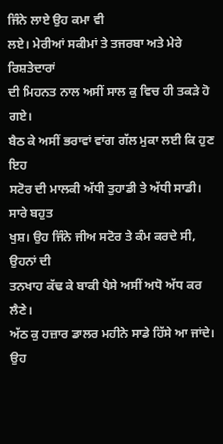ਜਿੰਨੇ ਲਾਏ ਉਹ ਕਮਾ ਵੀ
ਲਏ। ਮੇਰੀਆਂ ਸਕੀਮਾਂ ਤੇ ਤਜਰਬਾ ਅਤੇ ਮੇਰੇ ਰਿਸ਼ਤੇਦਾਰਾਂ
ਦੀ ਮਿਹਨਤ ਨਾਲ ਅਸੀਂ ਸਾਲ ਕੁ ਵਿਚ ਹੀ ਤਕੜੇ ਹੋ ਗਏ।
ਬੈਠ ਕੇ ਅਸੀਂ ਭਰਾਵਾਂ ਵਾਂਗ ਗੱਲ ਮੁਕਾ ਲਈ ਕਿ ਹੁਣ ਇਹ
ਸਟੋਰ ਦੀ ਮਾਲਕੀ ਅੱਧੀ ਤੁਹਾਡੀ ਤੇ ਅੱਧੀ ਸਾਡੀ। ਸਾਰੇ ਬਹੁਤ
ਖੁਸ਼। ਉਹ ਜਿੰਨੇ ਜੀਅ ਸਟੋਰ ਤੇ ਕੰਮ ਕਰਦੇ ਸੀ, ਉਹਨਾਂ ਦੀ
ਤਨਖਾਹ ਕੱਢ ਕੇ ਬਾਕੀ ਪੈਸੇ ਅਸੀਂ ਅਧੋ ਅੱਧ ਕਰ ਲੈਣੇ।
ਅੱਠ ਕੁ ਹਜ਼ਾਰ ਡਾਲਰ ਮਹੀਨੇ ਸਾਡੇ ਹਿੱਸੇ ਆ ਜਾਂਦੇ। ਉਹ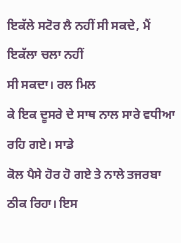ਇਕੱਲੇ ਸਟੋਰ ਲੈ ਨਹੀਂ ਸੀ ਸਕਦੇ, ਮੈਂ ਇਕੱਲਾ ਚਲਾ ਨਹੀਂ
ਸੀ ਸਕਦਾ। ਰਲ ਮਿਲ
ਕੇ ਇਕ ਦੂਸਰੇ ਦੇ ਸਾਥ ਨਾਲ ਸਾਰੇ ਵਧੀਆ ਰਹਿ ਗਏ। ਸਾਡੇ
ਕੋਲ ਪੈਸੇ ਹੋਰ ਹੋ ਗਏ ਤੇ ਨਾਲੇ ਤਜਰਬਾ ਠੀਕ ਰਿਹਾ। ਇਸ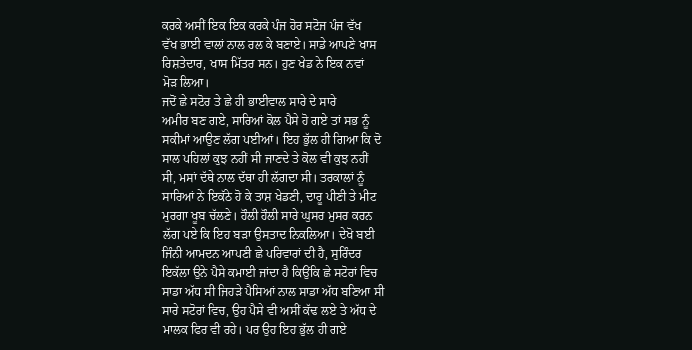ਕਰਕੇ ਅਸੀਂ ਇਕ ਇਕ ਕਰਕੇ ਪੰਜ ਹੋਰ ਸਟੋਜ ਪੰਜ ਵੱਖ
ਵੱਖ ਭਾਈ ਵਾਲਾਂ ਨਾਲ ਰਲ ਕੇ ਬਣਾਏ। ਸਾਡੇ ਆਪਣੇ ਖਾਸ
ਰਿਸ਼ਤੇਦਾਰ, ਖਾਸ ਮਿੱਤਰ ਸਨ। ਹੁਣ ਖੇਡ ਨੇ ਇਕ ਨਵਾਂ
ਮੋੜ ਲਿਆ।
ਜਦੋਂ ਛੇ ਸਟੋਰ ਤੇ ਛੇ ਹੀ ਭਾਈਵਾਲ ਸਾਰੇ ਦੇ ਸਾਰੇ
ਅਮੀਰ ਬਣ ਗਏ, ਸਾਰਿਆਂ ਕੋਲ ਪੈਸੇ ਹੋ ਗਏ ਤਾਂ ਸਭ ਨੂੰ
ਸਕੀਮਾਂ ਆਉਣ ਲੱਗ ਪਈਆਂ। ਇਹ ਭੁੱਲ ਹੀ ਗਿਆ ਕਿ ਦੋ
ਸਾਲ ਪਹਿਲਾਂ ਕੁਝ ਨਹੀਂ ਸੀ ਜਾਣਦੇ ਤੇ ਕੋਲ ਵੀ ਕੁਝ ਨਹੀਂ
ਸੀ, ਮਸਾਂ ਦੱਥੇ ਨਾਲ ਦੱਥਾ ਹੀ ਲੱਗਦਾ ਸੀ। ਤਰਕਾਲਾਂ ਨੂੰ
ਸਾਰਿਆਂ ਨੇ ਇਕੱਠੇ ਹੋ ਕੇ ਤਾਸ਼ ਖੇਡਣੀ, ਦਾਰੂ ਪੀਣੀ ਤੇ ਮੀਟ
ਮੁਰਗਾ ਖੂਬ ਚੱਲਣੇ। ਹੌਲੀ ਹੌਲੀ ਸਾਰੇ ਘੁਸਰ ਮੁਸਰ ਕਰਨ
ਲੱਗ ਪਏ ਕਿ ਇਹ ਬੜਾ ਉਸਤਾਦ ਨਿਕਲਿਆ। ਦੇਖੋ ਬਈ
ਜਿੰਨੀ ਆਮਦਨ ਆਪਣੀ ਛੇ ਪਰਿਵਾਰਾਂ ਦੀ ਹੈ, ਸੁਰਿੰਦਰ
ਇਕੱਲਾ ਉਨੇ ਪੈਸੇ ਕਮਾਈ ਜਾਂਦਾ ਹੈ ਕਿਉਂਕਿ ਛੇ ਸਟੋਰਾਂ ਵਿਚ
ਸਾਡਾ ਅੱਧ ਸੀ ਜਿਹੜੇ ਪੈਸਿਆਂ ਨਾਲ ਸਾਡਾ ਅੱਧ ਬਣਿਆ ਸੀ
ਸਾਰੇ ਸਟੋਰਾਂ ਵਿਚ, ਉਹ ਪੈਸੇ ਵੀ ਅਸੀਂ ਕੱਢ ਲਏ ਤੇ ਅੱਧ ਦੇ
ਮਾਲਕ ਫਿਰ ਵੀ ਰਹੇ। ਪਰ ਉਹ ਇਹ ਭੁੱਲ ਹੀ ਗਏ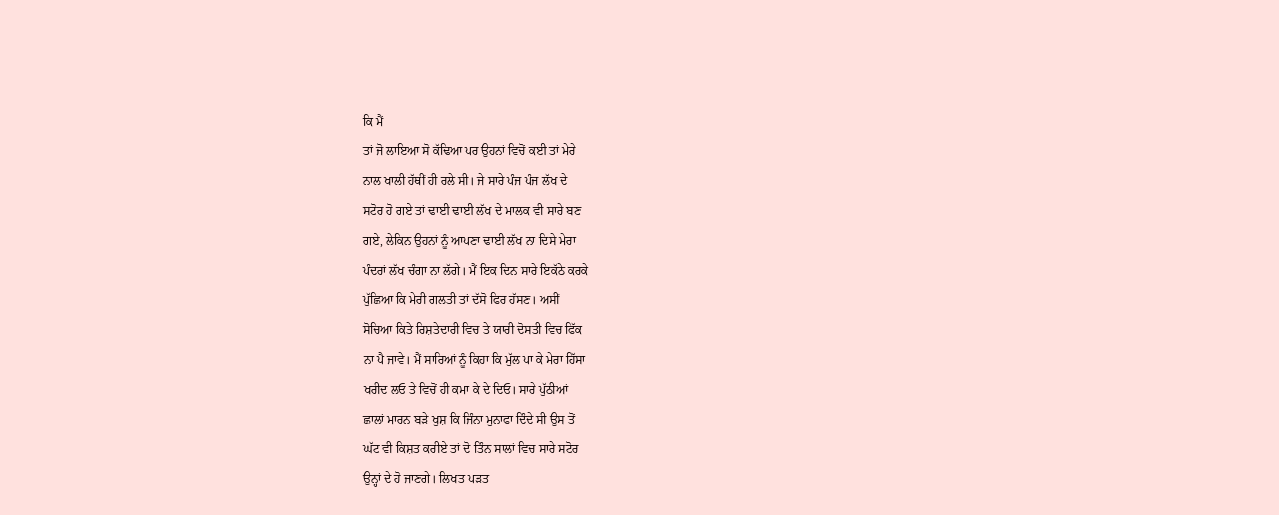ਕਿ ਮੈਂ
ਤਾਂ ਜੋ ਲਾਇਆ ਸੋ ਕੱਢਿਆ ਪਰ ਉਹਨਾਂ ਵਿਚੋਂ ਕਈ ਤਾਂ ਮੇਰੇ
ਨਾਲ ਖਾਲੀ ਹੱਥੀਂ ਹੀ ਰਲੇ ਸੀ। ਜੇ ਸਾਰੇ ਪੰਜ ਪੰਜ ਲੱਖ ਦੇ
ਸਟੋਰ ਹੋ ਗਏ ਤਾਂ ਢਾਈ ਢਾਈ ਲੱਖ ਦੇ ਮਾਲਕ ਵੀ ਸਾਰੇ ਬਣ
ਗਏ, ਲੇਕਿਨ ਉਹਨਾਂ ਨੂੰ ਆਪਣਾ ਢਾਈ ਲੱਖ ਨਾ ਦਿਸੇ ਮੇਰਾ
ਪੰਦਰਾਂ ਲੱਖ ਚੰਗਾ ਨਾ ਲੱਗੇ। ਮੈਂ ਇਕ ਦਿਨ ਸਾਰੇ ਇਕੱਠੇ ਕਰਕੇ
ਪੁੱਛਿਆ ਕਿ ਮੇਰੀ ਗਲਤੀ ਤਾਂ ਦੱਸੋ ਫਿਰ ਹੱਸਣ। ਅਸੀਂ
ਸੋਚਿਆ ਕਿਤੇ ਰਿਸ਼ਤੇਦਾਰੀ ਵਿਚ ਤੇ ਯਾਰੀ ਦੋਸਤੀ ਵਿਚ ਫਿੱਕ
ਨਾ ਪੈ ਜਾਵੇ। ਮੈਂ ਸਾਰਿਆਂ ਨੂੰ ਕਿਹਾ ਕਿ ਮੁੱਲ ਪਾ ਕੇ ਮੇਰਾ ਹਿੱਸਾ
ਖਰੀਦ ਲਓ ਤੇ ਵਿਚੋਂ ਹੀ ਕਮਾ ਕੇ ਦੇ ਦਿਓ। ਸਾਰੇ ਪੁੱਠੀਆਂ
ਛਾਲਾਂ ਮਾਰਨ ਬੜੇ ਖੁਸ਼ ਕਿ ਜਿੰਨਾ ਮੁਨਾਫਾ ਦਿੰਦੇ ਸੀ ਉਸ ਤੋਂ
ਘੱਟ ਵੀ ਕਿਸ਼ਤ ਕਰੀਏ ਤਾਂ ਦੋ ਤਿੰਨ ਸਾਲਾਂ ਵਿਚ ਸਾਰੇ ਸਟੋਰ
ਉਨ੍ਹਾਂ ਦੇ ਹੋ ਜਾਣਗੇ। ਲਿਖਤ ਪੜਤ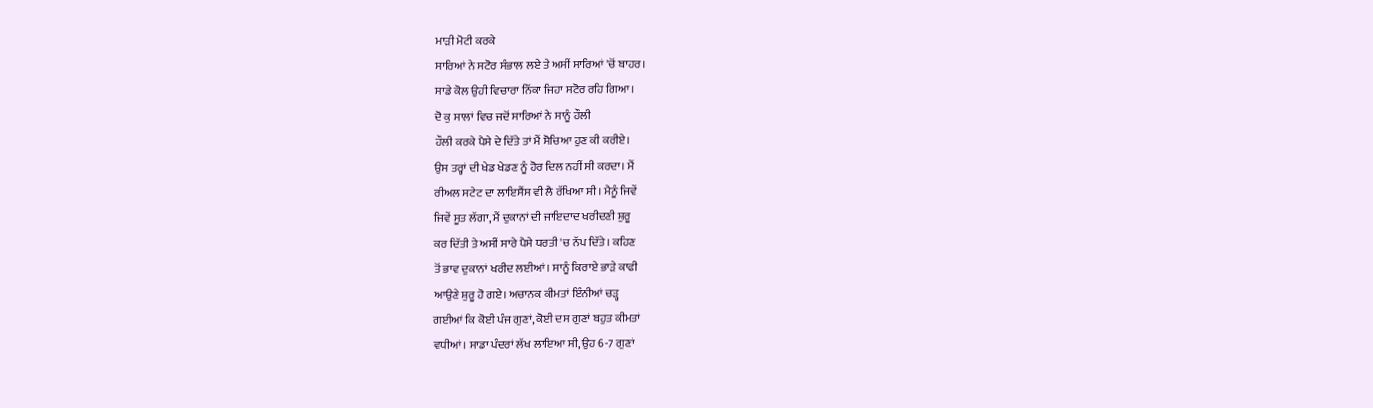ਮਾੜੀ ਮੋਟੀ ਕਰਕੇ
ਸਾਰਿਆਂ ਨੇ ਸਟੋਰ ਸੰਭਾਲ ਲਏ ਤੇ ਅਸੀਂ ਸਾਰਿਆਂ 'ਚੋਂ ਬਾਹਰ।
ਸਾਡੇ ਕੋਲ ਉਹੀ ਵਿਚਾਰਾ ਨਿੱਕਾ ਜਿਹਾ ਸਟੋਰ ਰਹਿ ਗਿਆ।
ਦੋ ਕੁ ਸਾਲਾਂ ਵਿਚ ਜਦੋਂ ਸਾਰਿਆਂ ਨੇ ਸਾਨੂੰ ਹੌਲੀ
ਹੌਲੀ ਕਰਕੇ ਪੈਸੇ ਦੇ ਦਿੱਤੇ ਤਾਂ ਮੈਂ ਸੋਚਿਆ ਹੁਣ ਕੀ ਕਰੀਏ।
ਉਸ ਤਰ੍ਹਾਂ ਦੀ ਖੇਡ ਖੇਡਣ ਨੂੰ ਹੋਰ ਦਿਲ ਨਹੀਂ ਸੀ ਕਰਦਾ। ਮੈਂ
ਰੀਅਲ ਸਟੇਟ ਦਾ ਲਾਇਸੈਂਸ ਵੀ ਲੈ ਰੱਖਿਆ ਸੀ। ਮੈਨੂੰ ਜਿਵੇਂ
ਜਿਵੇਂ ਸੂਤ ਲੱਗਾ, ਮੈਂ ਦੁਕਾਨਾਂ ਦੀ ਜਾਇਦਾਦ ਖਰੀਦਣੀ ਸ਼ੁਰੂ
ਕਰ ਦਿੱਤੀ ਤੇ ਅਸੀਂ ਸਾਰੇ ਪੈਸੇ ਧਰਤੀ 'ਚ ਨੱਪ ਦਿੱਤੇ। ਕਹਿਣ
ਤੋਂ ਭਾਵ ਦੁਕਾਨਾਂ ਖਰੀਦ ਲਈਆਂ। ਸਾਨੂੰ ਕਿਰਾਏ ਭਾੜੇ ਕਾਫੀ
ਆਉਣੇ ਸ਼ੁਰੂ ਹੋ ਗਏ। ਅਚਾਨਕ ਕੀਮਤਾਂ ਇੰਨੀਆਂ ਚੜ੍ਹ
ਗਈਆਂ ਕਿ ਕੋਈ ਪੰਜ ਗੁਣਾਂ, ਕੋਈ ਦਸ ਗੁਣਾਂ ਬਹੁਤ ਕੀਮਤਾਂ
ਵਧੀਆਂ। ਸਾਡਾ ਪੰਦਰਾਂ ਲੱਖ ਲਾਇਆ ਸੀ, ਉਹ 6-7 ਗੁਣਾਂ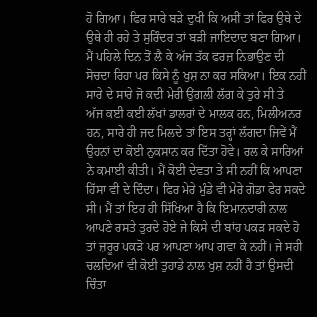ਹੋ ਗਿਆ। ਫਿਰ ਸਾਰੇ ਬੜੇ ਦੁਖੀ ਕਿ ਅਸੀਂ ਤਾਂ ਫਿਰ ਉਥੇ ਦੇ
ਉਥੇ ਹੀ ਰਹੇ ਤੇ ਸੁਰਿੰਦਰ ਤਾਂ ਬੜੀ ਜਾਇਦਾਦ ਬਣਾ ਗਿਆ।
ਮੈਂ ਪਹਿਲੇ ਦਿਨ ਤੋਂ ਲੈ ਕੇ ਅੱਜ ਤੱਕ ਫਰਜ਼ ਨਿਭਾਉਣ ਦੀ
ਸੋਚਦਾ ਰਿਹਾ ਪਰ ਕਿਸੇ ਨੂੰ ਖੁਸ਼ ਨਾ ਕਰ ਸਕਿਆ। ਇਕ ਨਹੀਂ
ਸਾਰੇ ਦੇ ਸਾਰੇ ਜੋ ਕਦੀ ਮੇਰੀ ਉਂਗਲੀ ਲੱਗ ਕੇ ਤੁਰੇ ਸੀ ਤੇ
ਅੱਜ ਕਈ ਕਈ ਲੱਖਾਂ ਡਾਲਰਾਂ ਦੇ ਮਾਲਕ ਹਨ, ਮਿਲੀਅਨਰ
ਹਨ, ਸਾਰੇ ਹੀ ਜਦ ਮਿਲਦੇ ਤਾਂ ਇਸ ਤਰ੍ਹਾਂ ਲੱਗਦਾ ਜਿਵੇਂ ਮੈਂ
ਉਹਨਾਂ ਦਾ ਕੋਈ ਨੁਕਸਾਨ ਕਰ ਦਿੱਤਾ ਹੋਵੇ। ਰਲ ਕੇ ਸਾਰਿਆਂ
ਨੇ ਕਮਾਈ ਕੀਤੀ। ਮੈਂ ਕੋਈ ਦੇਵਤਾ ਤੇ ਸੀ ਨਹੀਂ ਕਿ ਆਪਣਾ
ਹਿੱਸਾ ਵੀ ਦੇ ਦਿੰਦਾ। ਫਿਰ ਮੇਰੇ ਮੁੰਡੇ ਵੀ ਮੇਰੇ ਗੋਡਾ ਫੇਰ ਸਕਦੇ
ਸੀ। ਮੈਂ ਤਾਂ ਇਹ ਹੀ ਸਿੱਖਿਆ ਹੈ ਕਿ ਇਮਾਨਦਾਰੀ ਨਾਲ
ਆਪਣੇ ਰਸਤੇ ਤੁਰਦੇ ਹੋਏ ਜੇ ਕਿਸੇ ਦੀ ਬਾਂਹ ਪਕੜ ਸਕਦੇ ਹੋ
ਤਾਂ ਜ਼ਰੂਰ ਪਕੜੋ ਪਰ ਆਪਣਾ ਆਪ ਗਵਾ ਕੇ ਨਹੀਂ। ਜੇ ਸਹੀ
ਚਲਦਿਆਂ ਵੀ ਕੋਈ ਤੁਹਾਡੇ ਨਾਲ ਖੁਸ਼ ਨਹੀਂ ਹੈ ਤਾਂ ਉਸਦੀ
ਚਿੰਤਾ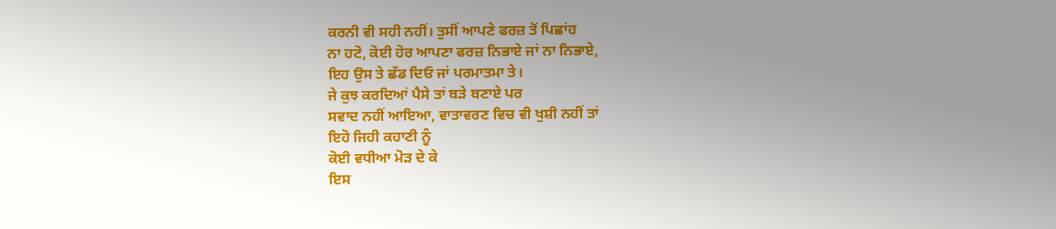ਕਰਨੀ ਵੀ ਸਹੀ ਨਹੀਂ। ਤੁਸੀਂ ਆਪਣੇ ਫਰਜ਼ ਤੋਂ ਪਿਛਾਂਹ
ਨਾ ਹਟੋ, ਕੋਈ ਹੋਰ ਆਪਣਾ ਫਰਜ਼ ਨਿਭਾਏ ਜਾਂ ਨਾ ਨਿਭਾਏ,
ਇਹ ਉਸ ਤੇ ਛੱਡ ਦਿਓ ਜਾਂ ਪਰਮਾਤਮਾ ਤੇ।
ਜੇ ਕੁਝ ਕਰਦਿਆਂ ਪੈਸੇ ਤਾਂ ਬੜੇ ਬਣਾਏ ਪਰ
ਸਵਾਦ ਨਹੀਂ ਆਇਆ, ਵਾਤਾਵਰਣ ਵਿਚ ਵੀ ਖੁਸ਼ੀ ਨਹੀਂ ਤਾਂ
ਇਹੋ ਜਿਹੀ ਕਹਾਣੀ ਨੂੰ
ਕੋਈ ਵਧੀਆ ਮੋੜ ਦੇ ਕੇ
ਇਸ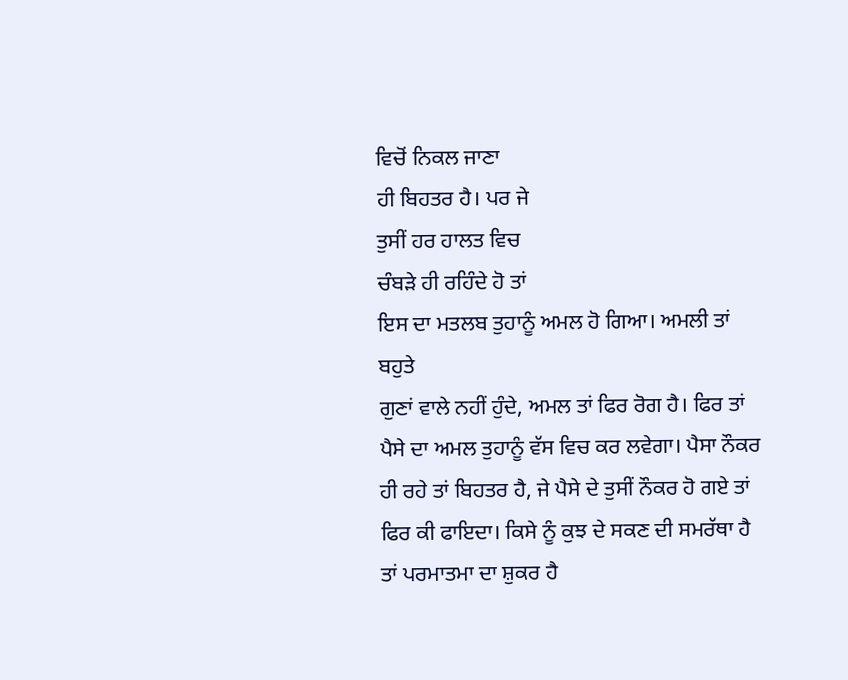ਵਿਚੋਂ ਨਿਕਲ ਜਾਣਾ
ਹੀ ਬਿਹਤਰ ਹੈ। ਪਰ ਜੇ
ਤੁਸੀਂ ਹਰ ਹਾਲਤ ਵਿਚ
ਚੰਬੜੇ ਹੀ ਰਹਿੰਦੇ ਹੋ ਤਾਂ
ਇਸ ਦਾ ਮਤਲਬ ਤੁਹਾਨੂੰ ਅਮਲ ਹੋ ਗਿਆ। ਅਮਲੀ ਤਾਂ ਬਹੁਤੇ
ਗੁਣਾਂ ਵਾਲੇ ਨਹੀਂ ਹੁੰਦੇ, ਅਮਲ ਤਾਂ ਫਿਰ ਰੋਗ ਹੈ। ਫਿਰ ਤਾਂ
ਪੈਸੇ ਦਾ ਅਮਲ ਤੁਹਾਨੂੰ ਵੱਸ ਵਿਚ ਕਰ ਲਵੇਗਾ। ਪੈਸਾ ਨੌਕਰ
ਹੀ ਰਹੇ ਤਾਂ ਬਿਹਤਰ ਹੈ, ਜੇ ਪੈਸੇ ਦੇ ਤੁਸੀਂ ਨੌਕਰ ਹੋ ਗਏ ਤਾਂ
ਫਿਰ ਕੀ ਫਾਇਦਾ। ਕਿਸੇ ਨੂੰ ਕੁਝ ਦੇ ਸਕਣ ਦੀ ਸਮਰੱਥਾ ਹੈ
ਤਾਂ ਪਰਮਾਤਮਾ ਦਾ ਸ਼ੁਕਰ ਹੈ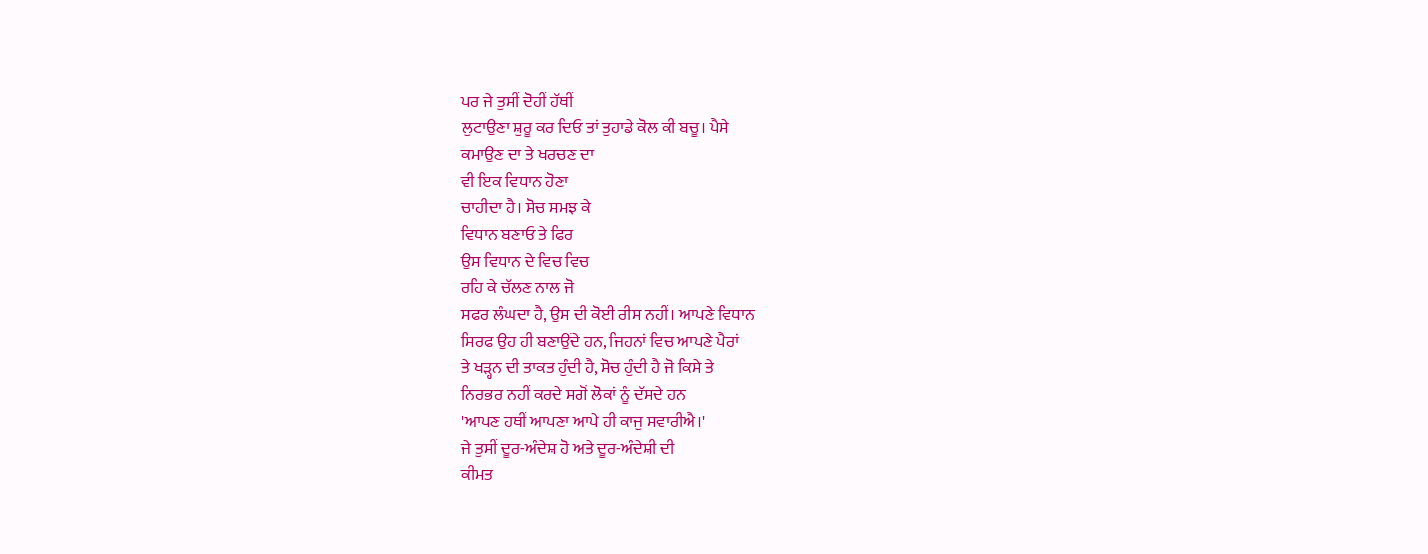ਪਰ ਜੇ ਤੁਸੀਂ ਦੋਹੀਂ ਹੱਥੀਂ
ਲੁਟਾਉਣਾ ਸ਼ੁਰੂ ਕਰ ਦਿਓ ਤਾਂ ਤੁਹਾਡੇ ਕੋਲ ਕੀ ਬਚੂ। ਪੈਸੇ
ਕਮਾਉਣ ਦਾ ਤੇ ਖਰਚਣ ਦਾ
ਵੀ ਇਕ ਵਿਧਾਨ ਹੋਣਾ
ਚਾਹੀਦਾ ਹੈ। ਸੋਚ ਸਮਝ ਕੇ
ਵਿਧਾਨ ਬਣਾਓ ਤੇ ਫਿਰ
ਉਸ ਵਿਧਾਨ ਦੇ ਵਿਚ ਵਿਚ
ਰਹਿ ਕੇ ਚੱਲਣ ਨਾਲ ਜੋ
ਸਫਰ ਲੰਘਦਾ ਹੈ, ਉਸ ਦੀ ਕੋਈ ਰੀਸ ਨਹੀਂ। ਆਪਣੇ ਵਿਧਾਨ
ਸਿਰਫ ਉਹ ਹੀ ਬਣਾਉਂਦੇ ਹਨ, ਜਿਹਨਾਂ ਵਿਚ ਆਪਣੇ ਪੈਰਾਂ
ਤੇ ਖੜ੍ਹਨ ਦੀ ਤਾਕਤ ਹੁੰਦੀ ਹੈ, ਸੋਚ ਹੁੰਦੀ ਹੈ ਜੋ ਕਿਸੇ ਤੇ
ਨਿਰਭਰ ਨਹੀਂ ਕਰਦੇ ਸਗੋਂ ਲੋਕਾਂ ਨੂੰ ਦੱਸਦੇ ਹਨ
'ਆਪਣ ਹਥੀਂ ਆਪਣਾ ਆਪੇ ਹੀ ਕਾਜੁ ਸਵਾਰੀਐ।'
ਜੇ ਤੁਸੀਂ ਦੂਰ-ਅੰਦੇਸ਼ ਹੋ ਅਤੇ ਦੂਰ-ਅੰਦੇਸ਼ੀ ਦੀ
ਕੀਮਤ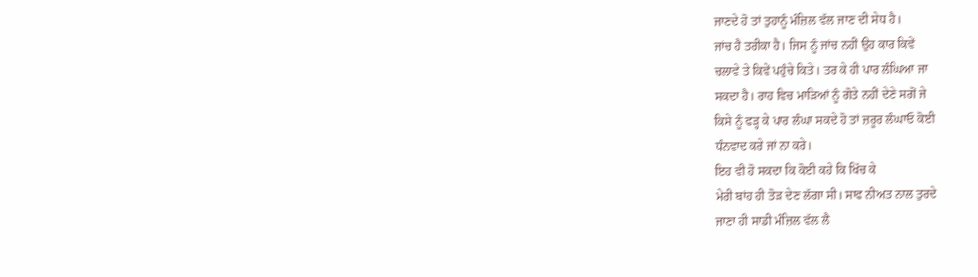ਜਾਣਦੇ ਹੋ ਤਾਂ ਤੁਹਾਨੂੰ ਮੰਜ਼ਿਲ ਵੱਲ ਜਾਣ ਦੀ ਸੇਧ ਹੈ।
ਜਾਂਚ ਹੈ ਤਰੀਕਾ ਹੈ। ਜਿਸ ਨੂੰ ਜਾਂਚ ਨਹੀਂ ਉਹ ਕਾਰ ਕਿਵੇਂ
ਚਲਾਵੇ ਤੇ ਕਿਵੇਂ ਪਹੁੰਚੇ ਕਿਤੇ। ਤਰ ਕੇ ਹੀ ਪਾਰ ਲੰਘਿਆ ਜਾ
ਸਕਦਾ ਹੈ। ਰਾਹ ਵਿਚ ਮਾੜਿਆਂ ਨੂੰ ਗੋਤੇ ਨਹੀਂ ਦੇਣੇ ਸਗੋਂ ਜੇ
ਕਿਸੇ ਨੂੰ ਫੜ੍ਹ ਕੇ ਪਾਰ ਲੰਘਾ ਸਕਦੇ ਹੋ ਤਾਂ ਜ਼ਰੂਰ ਲੰਘਾਓ ਕੋਈ
ਧੰਨਵਾਦ ਕਰੇ ਜਾਂ ਨਾ ਕਰੇ।
ਇਹ ਵੀ ਹੋ ਸਕਦਾ ਕਿ ਕੋਈ ਕਹੇ ਕਿ ਖਿੱਚ ਕੇ
ਮੇਰੀ ਬਾਂਹ ਹੀ ਤੋੜ ਦੇਣ ਲੱਗਾ ਸੀ। ਸਾਫ ਨੀਅਤ ਨਾਲ ਤੁਰਦੇ
ਜਾਣਾ ਹੀ ਸਾਡੀ ਮੰਜ਼ਿਲ ਵੱਲ ਲੈ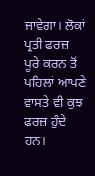ਜਾਵੇਗਾ। ਲੋਕਾਂ ਪ੍ਰਤੀ ਫਰਜ਼
ਪੂਰੇ ਕਰਨ ਤੋਂ ਪਹਿਲਾਂ ਆਪਣੇ ਵਾਸਤੇ ਵੀ ਕੁਝ ਫਰਜ਼ ਹੁੰਦੇ
ਹਨ।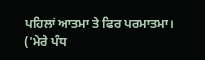ਪਹਿਲਾਂ ਆਤਮਾ ਤੇ ਫਿਰ ਪਰਮਾਤਮਾ।
('ਮੇਰੇ ਪੰਧ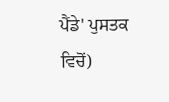ਪੈਂਡੇ' ਪੁਸਤਕ ਵਿਚੋਂ)